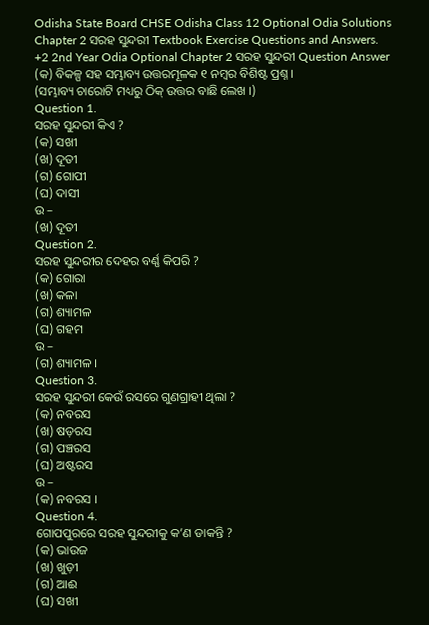Odisha State Board CHSE Odisha Class 12 Optional Odia Solutions Chapter 2 ସରହ ସୁନ୍ଦରୀ Textbook Exercise Questions and Answers.
+2 2nd Year Odia Optional Chapter 2 ସରହ ସୁନ୍ଦରୀ Question Answer
(କ) ବିକଳ୍ପ ସହ ସମ୍ଭାବ୍ୟ ଉତ୍ତରମୂଳକ ୧ ନମ୍ବର ବିଶିଷ୍ଟ ପ୍ରଶ୍ନ ।
(ସମ୍ଭାବ୍ୟ ଚାରୋଟି ମଧ୍ୟରୁ ଠିକ୍ ଉତ୍ତର ବାଛି ଲେଖ ।)
Question 1.
ସରହ ସୁନ୍ଦରୀ କିଏ ?
(କ) ସଖୀ
(ଖ) ଦୂତୀ
(ଗ) ଗୋପୀ
(ଘ) ଦାସୀ
ଉ –
(ଖ) ଦୂତୀ
Question 2.
ସରହ ସୁନ୍ଦରୀର ଦେହର ବର୍ଣ୍ଣ କିପରି ?
(କ) ଗୋରା
(ଖ) କଳା
(ଗ) ଶ୍ୟାମଳ
(ଘ) ଗହମ
ଉ –
(ଗ) ଶ୍ୟାମଳ ।
Question 3.
ସରହ ସୁନ୍ଦରୀ କେଉଁ ରସରେ ଗୁଣଗ୍ରାହୀ ଥିଲା ?
(କ) ନବରସ
(ଖ) ଷଡ଼ରସ
(ଗ) ପଞ୍ଚରସ
(ଘ) ଅଷ୍ଟରସ
ଉ –
(କ) ନବରସ ।
Question 4.
ଗୋପପୁରରେ ସରହ ସୁନ୍ଦରୀକୁ କ’ଣ ଡାକନ୍ତି ?
(କ) ଭାଉଜ
(ଖ) ଖୁଡ଼ୀ
(ଗ) ଆଈ
(ଘ) ସଖୀ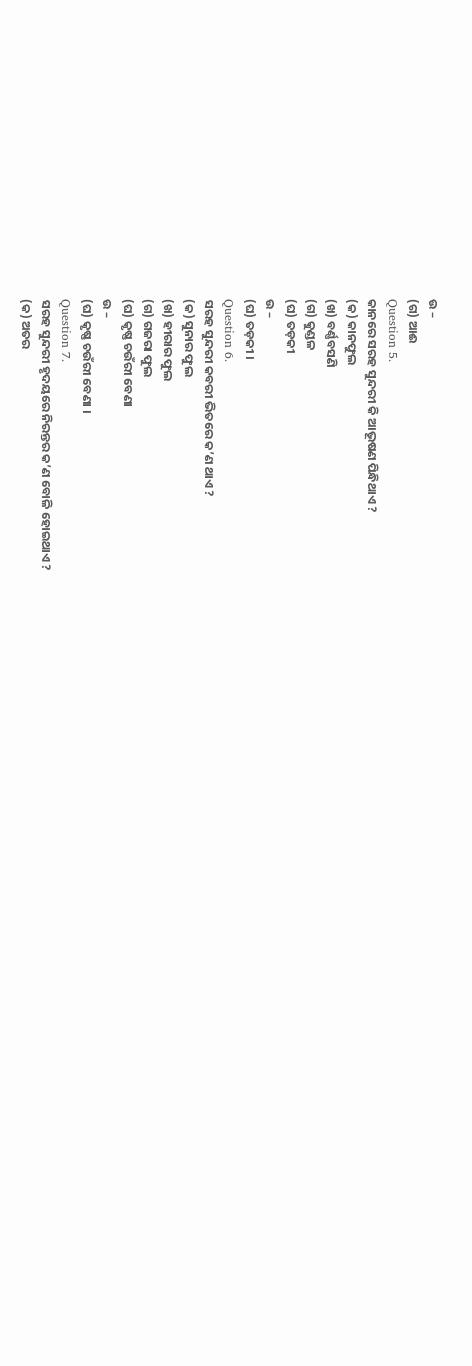ଉ –
(ଗ) ଆଈ
Question 5.
କାନରେ ସରହ ସୁନ୍ଦରୀ କି ଆଭୂଷଣ ପିନ୍ଧିଥାଏ ?
(କ) କାନଫୁଲ
(ଖ) ବର୍ଣ୍ଣବସଣି
(ଗ) କୁଣ୍ଡଳ
(ଘ) ତଡ଼କୀ
ଉ –
(ଘ) ତଡ଼କୀ ।
Question 6.
ସରହ ସୁନ୍ଦରୀ କବରୀ ଭିତରେ କ’ଣ ଥାଏ ?
(କ) ସୁନାର ଫୁଲ
(ଖ) ହୀରାର ଫୁଲ
(ଗ) ଗଜରା ଫୁଲ
(ଘ) କୃଷ୍ଣ ଚଉଁରୀ ବେଣା
ଉ –
(ଘ) କୃଷ୍ଣ ଚଉଁରୀ ବେଣା ।
Question 7.
ସରହ ସୁନ୍ଦରୀ ହୃଦୟରେ ନିରନ୍ତର କ’ଣ ବୋଳି ହୋଇଥାଏ ?
(କ) ଅତର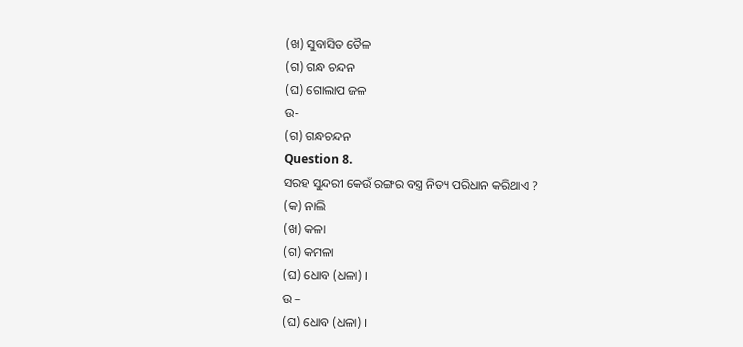(ଖ) ସୁବାସିତ ତୈଳ
(ଗ) ଗନ୍ଧ ଚନ୍ଦନ
(ଘ) ଗୋଲାପ ଜଳ
ଉ-
(ଗ) ଗନ୍ଧଚନ୍ଦନ
Question 8.
ସରହ ସୁନ୍ଦରୀ କେଉଁ ରଙ୍ଗର ବସ୍ତ୍ର ନିତ୍ୟ ପରିଧାନ କରିଥାଏ ?
(କ) ନାଲି
(ଖ) କଳା
(ଗ) କମଳା
(ଘ) ଧୋବ (ଧଳା) ।
ଉ –
(ଘ) ଧୋବ (ଧଳା) ।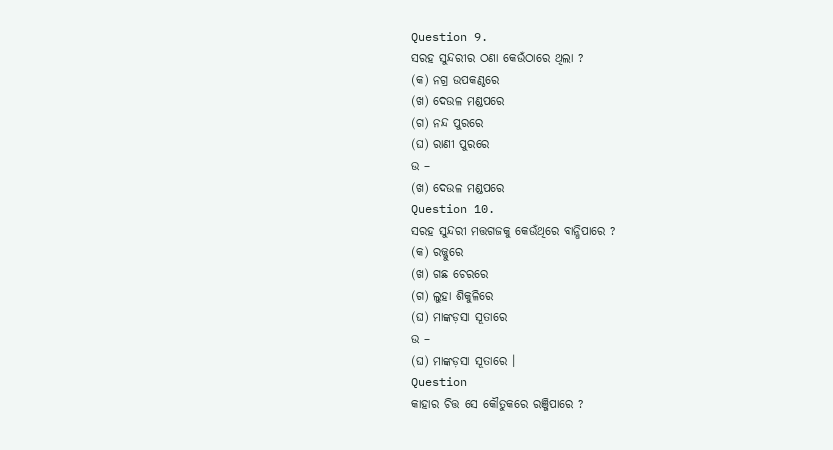Question 9.
ସରହ ସୁନ୍ଦରୀର ଠଣା କେଉଁଠାରେ ଥିଲା ?
(କ) ନଗ୍ର ଉପକଣ୍ଠରେ
(ଖ) ଦେଉଳ ମଣ୍ଡପରେ
(ଗ) ନନ୍ଦ ପୁରରେ
(ଘ) ରାଣୀ ପୁରରେ
ଉ –
(ଖ) ଦେଉଳ ମଣ୍ଡପରେ
Question 10.
ସରହ ସୁନ୍ଦରୀ ମତ୍ତଗଜକୁ କେଉଁଥିରେ ବାନ୍ଧିପାରେ ?
(କ) ରଜ୍ଜୁରେ
(ଖ) ଗଛ ଚେରରେ
(ଗ) ଲୁହା ଶିକୁଳିରେ
(ଘ) ମାଙ୍କଡ଼ସା ସୂତାରେ
ଉ –
(ଘ) ମାଙ୍କଡ଼ସା ସୂତାରେ ।
Question
କାହାର ଚିତ୍ତ ସେ କୌତୁକରେ ରଞ୍ଜିପାରେ ?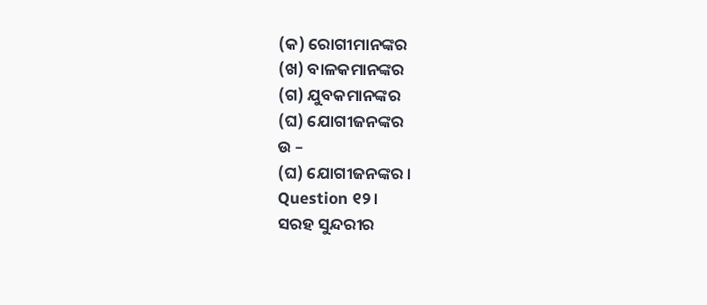(କ) ରୋଗୀମାନଙ୍କର
(ଖ) ବାଳକମାନଙ୍କର
(ଗ) ଯୁବକମାନଙ୍କର
(ଘ) ଯୋଗୀଜନଙ୍କର
ଉ –
(ଘ) ଯୋଗୀଜନଙ୍କର ।
Question ୧୨।
ସରହ ସୁନ୍ଦରୀର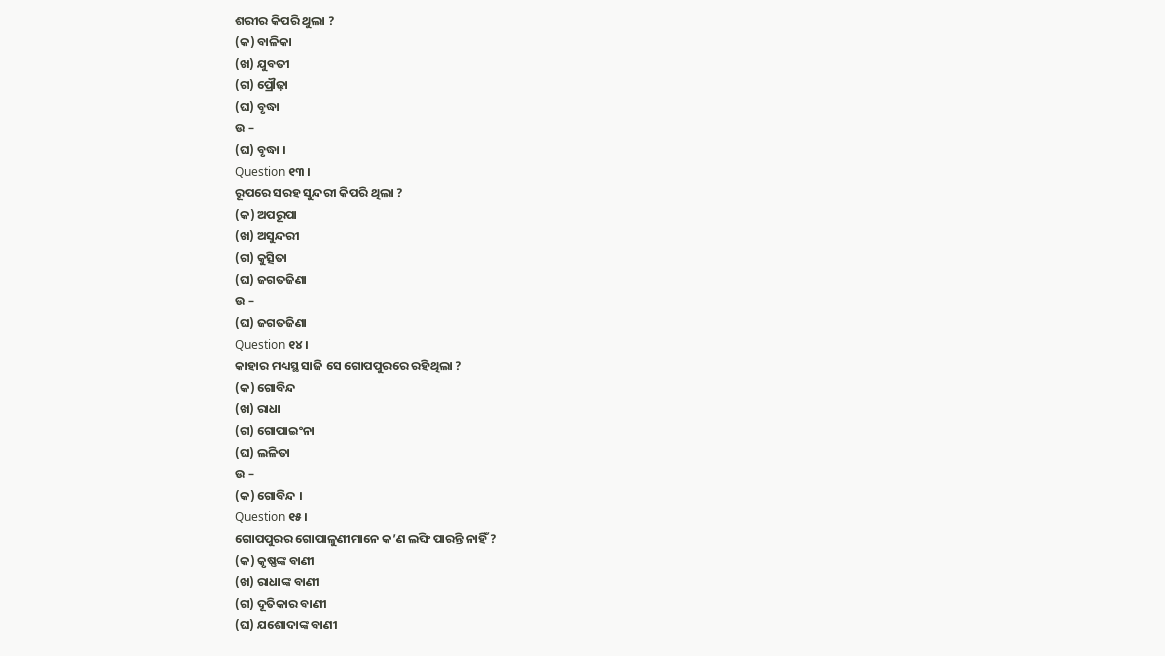ଶରୀର କିପରି ଥୁଲା ?
(କ) ବାଳିକା
(ଖ) ଯୁବତୀ
(ଗ) ପ୍ରୌଢ଼ା
(ଘ) ବୃଦ୍ଧା
ଉ –
(ଘ) ବୃଦ୍ଧା ।
Question ୧୩ ।
ରୂପରେ ସରହ ସୁନ୍ଦରୀ କିପରି ଥିଲା ?
(କ) ଅପରୂପା
(ଖ) ଅସୁନ୍ଦରୀ
(ଗ) କୁତ୍ସିତା
(ଘ) ଜଗତଜିଣା
ଉ –
(ଘ) ଜଗତଜିଣା
Question ୧୪।
କାହାର ମଧ୍ୟସ୍ଥ ସାଜି ସେ ଗୋପପୁରରେ ରହିଥିଲା ?
(କ) ଗୋବିନ୍ଦ
(ଖ) ରାଧା
(ଗ) ଗୋପାଇଂନା
(ଘ) ଲଳିତା
ଉ –
(କ) ଗୋବିନ୍ଦ ।
Question ୧୫।
ଗୋପପୁରର ଗୋପାଳୁଣୀମାନେ କ’ଣ ଲଙ୍ଘି ପାରନ୍ତି ନାହିଁ ?
(କ) କୃଷ୍ଣଙ୍କ ବାଣୀ
(ଖ) ରାଧାଙ୍କ ବାଣୀ
(ଗ) ଦୂତିକାର ବାଣୀ
(ଘ) ଯଶୋଦାଙ୍କ ବାଣୀ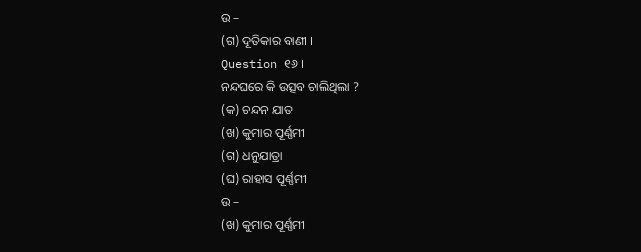ଉ –
(ଗ) ଦୂତିକାର ବାଣୀ ।
Question ୧୬ ।
ନନ୍ଦଘରେ କି ଉତ୍ସବ ଚାଲିଥିଲା ?
(କ) ଚନ୍ଦନ ଯାତ
(ଖ) କୁମାର ପୂର୍ଣ୍ଣମୀ
(ଗ) ଧନୁଯାତ୍ରା
(ଘ) ରାହାସ ପୂର୍ଣ୍ଣମୀ
ଉ –
(ଖ) କୁମାର ପୂର୍ଣ୍ଣମୀ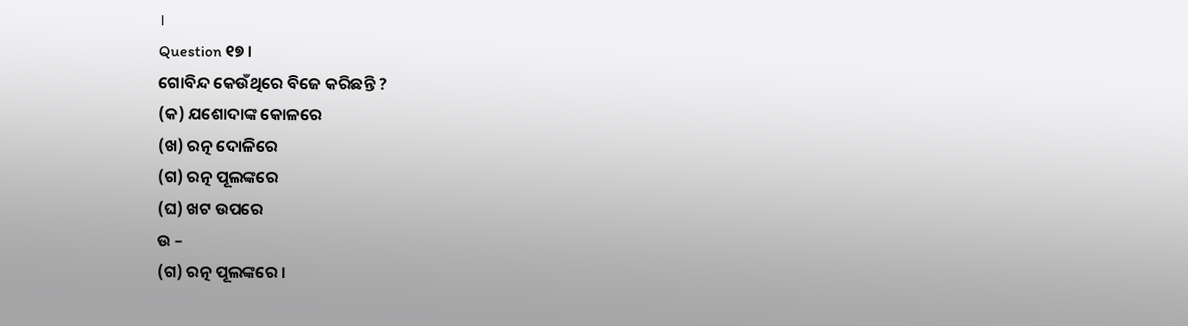।
Question ୧୭ ।
ଗୋବିନ୍ଦ କେଉଁଥିରେ ବିଜେ କରିଛନ୍ତି ?
(କ) ଯଶୋଦାଙ୍କ କୋଳରେ
(ଖ) ରତ୍ନ ଦୋଳିରେ
(ଗ) ରତ୍ନ ପୂଲଙ୍କରେ
(ଘ) ଖଟ ଉପରେ
ଉ –
(ଗ) ରତ୍ନ ପୂଲଙ୍କରେ ।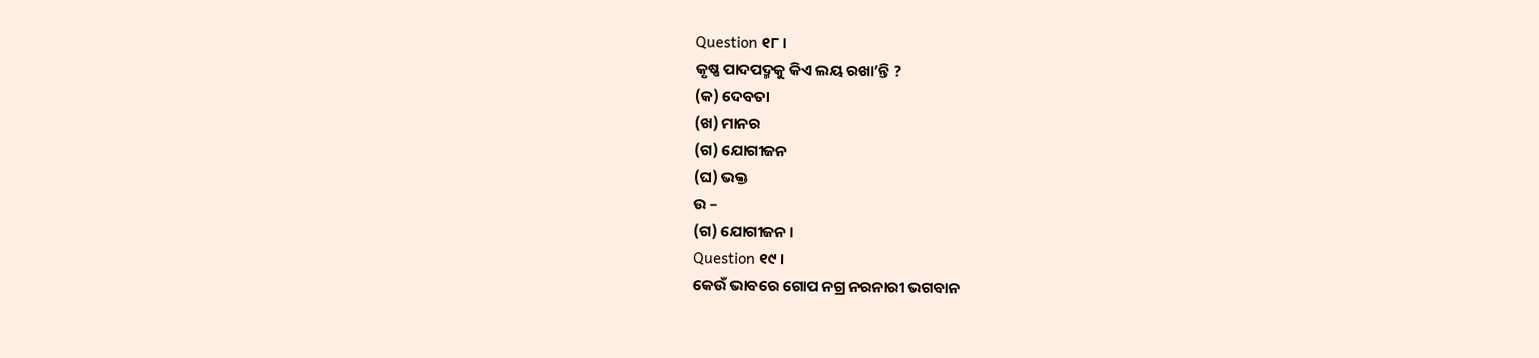Question ୧୮।
କୃଷ୍ଣ ପାଦପଦ୍ମକୁ କିଏ ଲୟ ରଖା’ନ୍ତି ?
(କ) ଦେବତା
(ଖ) ମାନର
(ଗ) ଯୋଗୀଜନ
(ଘ) ଭକ୍ତ
ଉ –
(ଗ) ଯୋଗୀଜନ ।
Question ୧୯ ।
କେଉଁ ଭାବରେ ଗୋପ ନଗ୍ର ନରନାରୀ ଭଗବାନ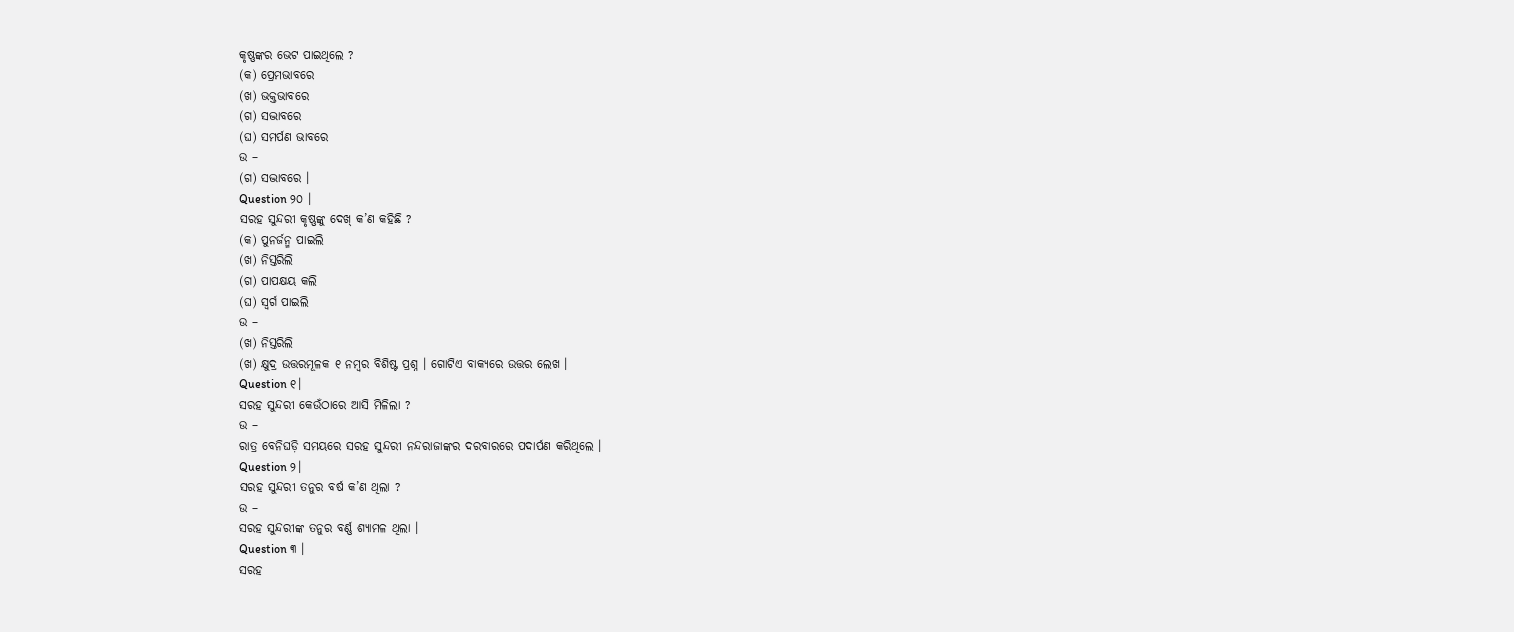କୃଷ୍ଣଙ୍କର ଭେଟ ପାଇଥିଲେ ?
(କ) ପ୍ରେମଭାବରେ
(ଖ) ଭକ୍ତଭାବରେ
(ଗ) ସଦ୍ଭାବରେ
(ଘ) ସମର୍ପଣ ଭାବରେ
ଉ –
(ଗ) ସଦ୍ଭାବରେ ।
Question ୨୦ ।
ସରହ ସୁନ୍ଦରୀ କୃଷ୍ଣଙ୍କୁ ଦେଖ୍ କ’ଣ କହିଛି ?
(କ) ପୁନର୍ଜନ୍ମ ପାଇଲି
(ଖ) ନିସ୍ତରିଲି
(ଗ) ପାପକ୍ଷୟ କଲି
(ଘ) ସ୍ବର୍ଗ ପାଇଲି
ଉ –
(ଖ) ନିସ୍ତରିଲି
(ଖ) କ୍ଷୁଦ୍ର ଉତ୍ତରମୂଳକ ୧ ନମ୍ବର ବିଶିଷ୍ଟ ପ୍ରଶ୍ନ । ଗୋଟିଏ ବାକ୍ୟରେ ଉତ୍ତର ଲେଖ ।
Question ୧।
ସରହ ସୁନ୍ଦରୀ କେଉଁଠାରେ ଆସି ମିଳିଲା ?
ଉ –
ରାତ୍ର ବେନିଘଡ଼ି ସମୟରେ ସରହ ସୁନ୍ଦରୀ ନନ୍ଦରାଜାଙ୍କର ଦରବାରରେ ପଦାର୍ପଣ କରିଥିଲେ ।
Question ୨।
ସରହ ସୁନ୍ଦରୀ ତନୁର ବର୍ଷ କ’ଣ ଥିଲା ?
ଉ –
ସରହ ସୁନ୍ଦରୀଙ୍କ ତନୁର ବର୍ଣ୍ଣ ଶ୍ୟାମଳ ଥିଲା ।
Question ୩ ।
ସରହ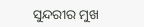ସୁନ୍ଦରୀର ମୁଖ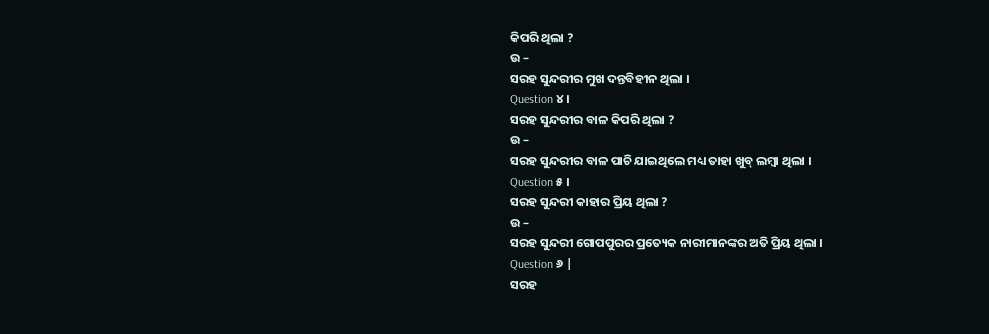କିପରି ଥିଲା ?
ଉ –
ସରହ ସୁନ୍ଦରୀର ମୁଖ ଦନ୍ତବିହୀନ ଥିଲା ।
Question ୪ ।
ସରହ ସୁନ୍ଦରୀର ବାଳ କିପରି ଥିଲା ?
ଉ –
ସରହ ସୁନ୍ଦରୀର ବାଳ ପାଚି ଯାଇଥିଲେ ମଧ୍ୟ ତାହା ଖୁବ୍ ଲମ୍ବା ଥିଲା ।
Question ୫ ।
ସରହ ସୁନ୍ଦରୀ କାହାର ପ୍ରିୟ ଥିଲା ?
ଉ –
ସରହ ସୁନ୍ଦରୀ ଗୋପପୁରର ପ୍ରତ୍ୟେକ ନାରୀମାନଙ୍କର ଅତି ପ୍ରିୟ ଥିଲା ।
Question ୬ |
ସରହ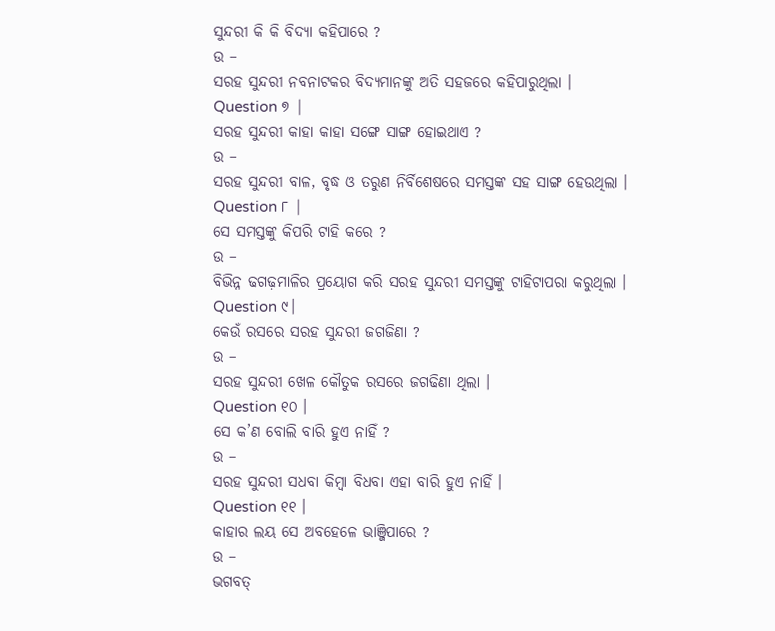ସୁନ୍ଦରୀ କି କି ବିଦ୍ୟା କହିପାରେ ?
ଉ –
ସରହ ସୁନ୍ଦରୀ ନବନାଟକର ବିଦ୍ୟମାନଙ୍କୁ ଅତି ସହଜରେ କହିପାରୁଥିଲା ।
Question ୭ |
ସରହ ସୁନ୍ଦରୀ କାହା କାହା ସଙ୍ଗେ ସାଙ୍ଗ ହୋଇଥାଏ ?
ଉ –
ସରହ ସୁନ୍ଦରୀ ବାଳ, ବୃଦ୍ଧ ଓ ତରୁଣ ନିର୍ବିଶେଷରେ ସମସ୍ତଙ୍କ ସହ ସାଙ୍ଗ ହେଉଥିଲା ।
Question ୮ |
ସେ ସମସ୍ତଙ୍କୁ କିପରି ଟାହି କରେ ?
ଉ –
ବିଭିନ୍ନ ଢଗଢ଼ମାଳିର ପ୍ରୟୋଗ କରି ସରହ ସୁନ୍ଦରୀ ସମସ୍ତଙ୍କୁ ଟାହିଟାପରା କରୁଥିଲା ।
Question ୯।
କେଉଁ ରସରେ ସରହ ସୁନ୍ଦରୀ ଜଗଜିଣା ?
ଉ –
ସରହ ସୁନ୍ଦରୀ ଖେଳ କୌତୁକ ରସରେ ଜଗଢିଣା ଥିଲା ।
Question ୧୦ ।
ସେ କ’ଣ ବୋଲି ବାରି ହୁଏ ନାହିଁ ?
ଉ –
ସରହ ସୁନ୍ଦରୀ ସଧବା କିମ୍ବା ବିଧବା ଏହା ବାରି ହୁଏ ନାହିଁ ।
Question ୧୧ ।
କାହାର ଲୟ ସେ ଅବହେଳେ ଭାଞ୍ଜିପାରେ ?
ଉ –
ଭଗବତ୍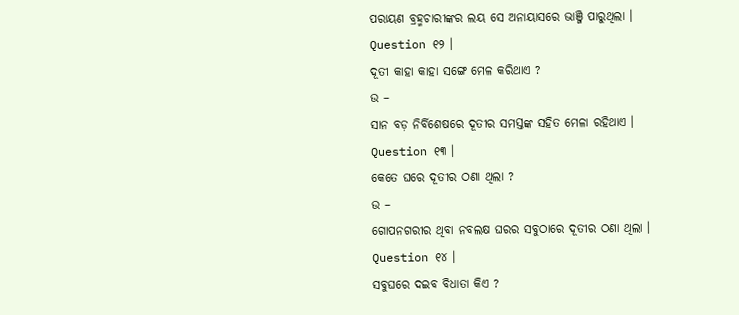ପରାୟଣ ବ୍ରହ୍ମଚାରୀଙ୍କର ଲୟ ସେ ଅନାୟାସରେ ଭାଞ୍ଜି ପାରୁଥିଲା ।
Question ୧୨ ।
ଦୂତୀ କାହା କାହା ସଙ୍ଗେ ମେଳ କରିଥାଏ ?
ଉ –
ସାନ ବଡ଼ ନିର୍ବିଶେଷରେ ଦୂତୀର ସମସ୍ତଙ୍କ ସହିତ ମେଳା ରହିଥାଏ ।
Question ୧୩ ।
କେତେ ଘରେ ଦୂତୀର ଠଣା ଥିଲା ?
ଉ –
ଗୋପନଗରୀର ଥିବା ନବଲକ୍ଷ ଘରର ସବୁଠାରେ ଦୂତୀର ଠଣା ଥିଲା ।
Question ୧୪ ।
ସବୁଘରେ ଦଇବ ବିଧାତା କିଏ ?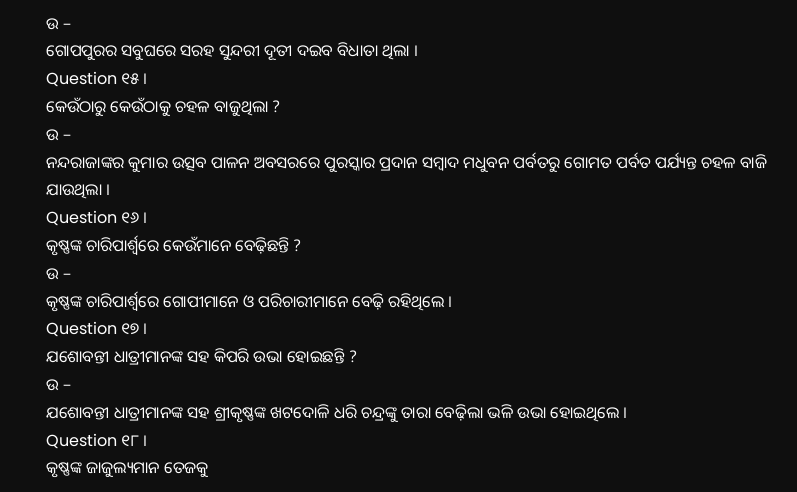ଉ –
ଗୋପପୁରର ସବୁଘରେ ସରହ ସୁନ୍ଦରୀ ଦୂତୀ ଦଇବ ବିଧାତା ଥିଲା ।
Question ୧୫ ।
କେଉଁଠାରୁ କେଉଁଠାକୁ ଚହଳ ବାଜୁଥିଲା ?
ଉ –
ନନ୍ଦରାଜାଙ୍କର କୁମାର ଉତ୍ସବ ପାଳନ ଅବସରରେ ପୁରସ୍କାର ପ୍ରଦାନ ସମ୍ବାଦ ମଧୁବନ ପର୍ବତରୁ ଗୋମତ ପର୍ବତ ପର୍ଯ୍ୟନ୍ତ ଚହଳ ବାଜି ଯାଉଥିଲା ।
Question ୧୬ ।
କୃଷ୍ଣଙ୍କ ଚାରିପାର୍ଶ୍ଵରେ କେଉଁମାନେ ବେଢ଼ିଛନ୍ତି ?
ଉ –
କୃଷ୍ଣଙ୍କ ଚାରିପାର୍ଶ୍ବରେ ଗୋପୀମାନେ ଓ ପରିଚାରୀମାନେ ବେଢ଼ି ରହିଥିଲେ ।
Question ୧୭ ।
ଯଶୋବନ୍ତୀ ଧାତ୍ରୀମାନଙ୍କ ସହ କିପରି ଉଭା ହୋଇଛନ୍ତି ?
ଉ –
ଯଶୋବନ୍ତୀ ଧାତ୍ରୀମାନଙ୍କ ସହ ଶ୍ରୀକୃଷ୍ଣଙ୍କ ଖଟଦୋଳି ଧରି ଚନ୍ଦ୍ରଙ୍କୁ ତାରା ବେଢ଼ିଲା ଭଳି ଉଭା ହୋଇଥିଲେ ।
Question ୧୮ ।
କୃଷ୍ଣଙ୍କ ଜାଜୁଲ୍ୟମାନ ତେଜକୁ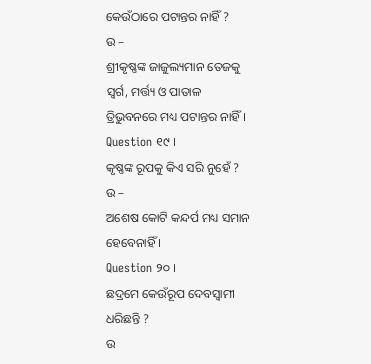କେଉଁଠାରେ ପଟାନ୍ତର ନାହିଁ ?
ଉ –
ଶ୍ରୀକୃଷ୍ଣଙ୍କ ଜାଜୁଲ୍ୟମାନ ତେଜକୁ ସ୍ଵର୍ଗ, ମର୍ତ୍ତ୍ୟ ଓ ପାତାଳ ତ୍ରିଭୁବନରେ ମଧ୍ୟ ପଟାନ୍ତର ନାହିଁ ।
Question ୧୯ ।
କୃଷ୍ଣଙ୍କ ରୂପକୁ କିଏ ସରି ନୁହେଁ ?
ଉ –
ଅଶେଷ କୋଟି କନ୍ଦର୍ପ ମଧ୍ୟ ସମାନ ହେବେନାହିଁ ।
Question ୨୦ ।
ଛଦ୍ରମେ କେଉଁରୂପ ଦେବସ୍ଵାମୀ ଧରିଛନ୍ତି ?
ଉ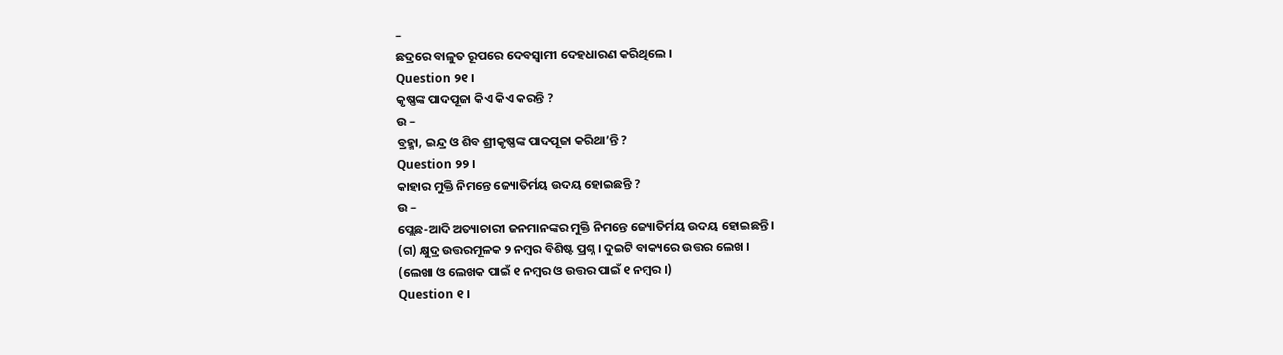–
ଛଦ୍ରରେ ବାଳୁତ ରୂପରେ ଦେବସ୍ଵାମୀ ଦେହଧାରଣ କରିଥିଲେ ।
Question ୨୧ ।
କୃଷ୍ଣଙ୍କ ପାଦପୂଜା କିଏ କିଏ କରନ୍ତି ?
ଉ –
ବ୍ରହ୍ମା, ଇନ୍ଦ୍ର ଓ ଶିବ ଶ୍ରୀକୃଷ୍ଣଙ୍କ ପାଦପୂଜା କରିଥା’ନ୍ତି ?
Question ୨୨ ।
କାହାର ମୁକ୍ତି ନିମନ୍ତେ ଜ୍ୟୋତିର୍ମୟ ଉଦୟ ହୋଇଛନ୍ତି ?
ଉ –
ପ୍ଲେଛ-ଆଦି ଅତ୍ୟାଚାରୀ ଜନମାନଙ୍କର ମୁକ୍ତି ନିମନ୍ତେ ଜ୍ୟୋତିର୍ମୟ ଉଦୟ ହୋଇଛନ୍ତି ।
(ଗ) କ୍ଷୁଦ୍ର ଉତ୍ତରମୂଳକ ୨ ନମ୍ବର ବିଶିଷ୍ଟ ପ୍ରଶ୍ନ । ଦୁଇଟି ବାକ୍ୟରେ ଉତ୍ତର ଲେଖ ।
(ଲେଖା ଓ ଲେଖକ ପାଇଁ ୧ ନମ୍ବର ଓ ଉତ୍ତର ପାଇଁ ୧ ନମ୍ବର ।)
Question ୧ ।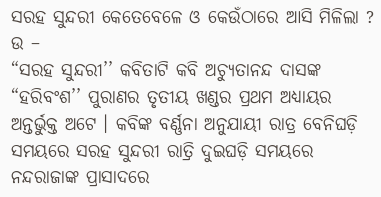ସରହ ସୁନ୍ଦରୀ କେତେବେଳେ ଓ କେଉଁଠାରେ ଆସି ମିଳିଲା ?
ଉ –
“ସରହ ସୁନ୍ଦରୀ’’ କବିତାଟି କବି ଅଚ୍ୟୁତାନନ୍ଦ ଦାସଙ୍କ “ହରିବଂଶ’’ ପୁରାଣର ତୃତୀୟ ଖଣ୍ଡର ପ୍ରଥମ ଅଧ୍ୟାୟର ଅନ୍ତର୍ଭୁକ୍ତ ଅଟେ । କବିଙ୍କ ବର୍ଣ୍ଣନା ଅନୁଯାୟୀ ରାତ୍ର ବେନିଘଡ଼ି ସମୟରେ ସରହ ସୁନ୍ଦରୀ ରାତ୍ରି ଦୁଇଘଡ଼ି ସମୟରେ ନନ୍ଦରାଜାଙ୍କ ପ୍ରାସାଦରେ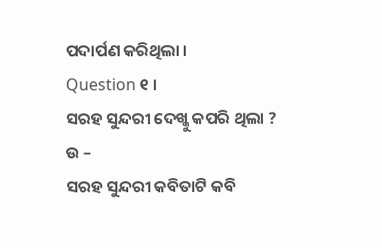ପଦାର୍ପଣ କରିଥିଲା ।
Question ୧ ।
ସରହ ସୁନ୍ଦରୀ ଦେଖ୍କୁ କପରି ଥିଲା ?
ଉ –
ସରହ ସୁନ୍ଦରୀ କବିତାଟି କବି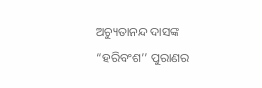ଅଚ୍ୟୁତାନନ୍ଦ ଦାସଙ୍କ “ହରିବଂଶ’’ ପୁରାଣର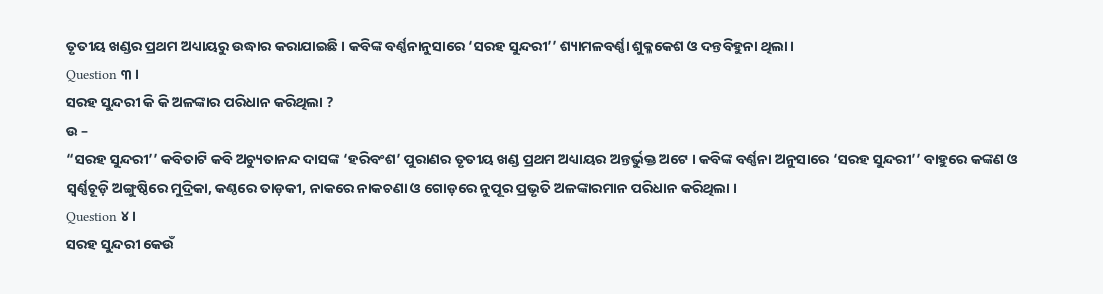ତୃତୀୟ ଖଣ୍ଡର ପ୍ରଥମ ଅଧ୍ୟାୟରୁ ଉଦ୍ଧାର କରାଯାଇଛି । କବିଙ୍କ ବର୍ଣ୍ଣନାନୁସାରେ ‘ସରହ ସୁନ୍ଦରୀ’’ ଶ୍ୟାମଳବର୍ଣ୍ଣା ଶୁକ୍ଳକେଶ ଓ ଦନ୍ତବିହୁନା ଥିଲା ।
Question ୩ ।
ସରହ ସୁନ୍ଦରୀ କି କି ଅଳଙ୍କାର ପରିଧାନ କରିଥିଲା ?
ଉ –
“ସରହ ସୁନ୍ଦରୀ’’ କବିତାଟି କବି ଅଚ୍ୟୁତାନନ୍ଦ ଦାସଙ୍କ ‘ହରିବଂଶ’ ପୁରାଣର ତୃତୀୟ ଖଣ୍ଡ ପ୍ରଥମ ଅଧ୍ୟାୟର ଅନ୍ତର୍ଭୁକ୍ତ ଅଟେ । କବିଙ୍କ ବର୍ଣ୍ଣନା ଅନୁସାରେ ‘ସରହ ସୁନ୍ଦରୀ’’ ବାହୁରେ କଙ୍କଣ ଓ ସ୍ଵର୍ଣ୍ଣଚୂଡ଼ି ଅଙ୍ଗୁଷ୍ଠିରେ ମୁଦ୍ରିକା, କଣ୍ଠରେ ତାଡ଼କୀ, ନାକରେ ନାକଚଣା ଓ ଗୋଡ଼ରେ ନୁପୂର ପ୍ରଭୃତି ଅଳଙ୍କାରମାନ ପରିଧାନ କରିଥିଲା ।
Question ୪ ।
ସରହ ସୁନ୍ଦରୀ କେଉଁ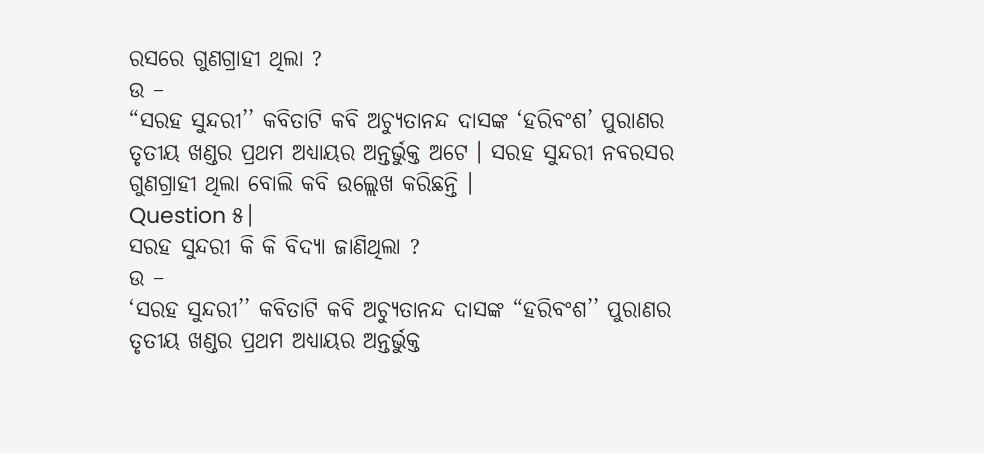ରସରେ ଗୁଣଗ୍ରାହୀ ଥିଲା ?
ଉ –
“ସରହ ସୁନ୍ଦରୀ’’ କବିତାଟି କବି ଅଚ୍ୟୁତାନନ୍ଦ ଦାସଙ୍କ ‘ହରିବଂଶ’ ପୁରାଣର ତୃତୀୟ ଖଣ୍ଡର ପ୍ରଥମ ଅଧ୍ୟାୟର ଅନ୍ତର୍ଭୁକ୍ତ ଅଟେ । ସରହ ସୁନ୍ଦରୀ ନବରସର ଗୁଣଗ୍ରାହୀ ଥିଲା ବୋଲି କବି ଉଲ୍ଲେଖ କରିଛନ୍ତି ।
Question ୫।
ସରହ ସୁନ୍ଦରୀ କି କି ବିଦ୍ୟା ଜାଣିଥିଲା ?
ଉ –
‘ସରହ ସୁନ୍ଦରୀ’’ କବିତାଟି କବି ଅଚ୍ୟୁତାନନ୍ଦ ଦାସଙ୍କ “ହରିବଂଶ’’ ପୁରାଣର ତୃତୀୟ ଖଣ୍ଡର ପ୍ରଥମ ଅଧ୍ୟାୟର ଅନ୍ତର୍ଭୁକ୍ତ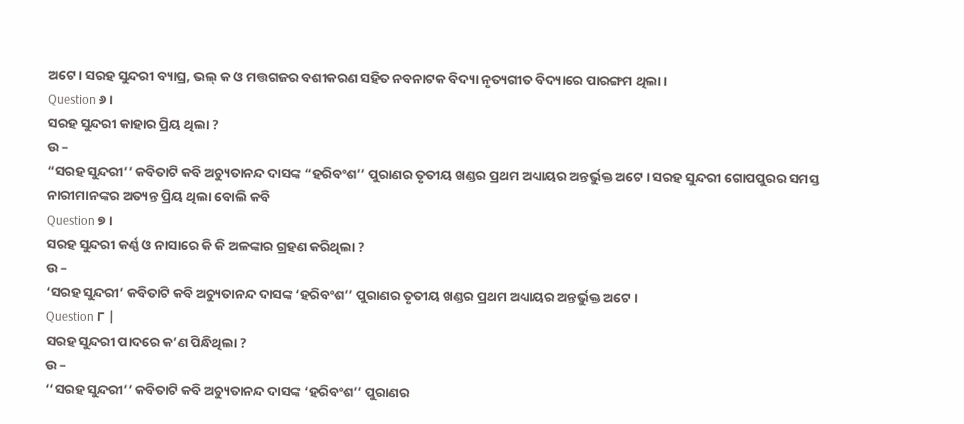ଅଟେ । ସରହ ସୁନ୍ଦରୀ ବ୍ୟାଘ୍ର, ଭଲ୍ କ ଓ ମତ୍ତଗଜର ବଶୀକରଣ ସହିତ ନବନାଟକ ବିଦ୍ୟା ନୃତ୍ୟଗୀତ ବିଦ୍ୟାରେ ପାରଙ୍ଗମ ଥିଲା ।
Question ୬।
ସରହ ସୁନ୍ଦରୀ କାହାର ପ୍ରିୟ ଥିଲା ?
ଉ –
“ସରହ ସୁନ୍ଦରୀ’’ କବିତାଟି କବି ଅଚ୍ୟୁତାନନ୍ଦ ଦାସଙ୍କ “ହରିବଂଶ’’ ପୁରାଣର ତୃତୀୟ ଖଣ୍ଡର ପ୍ରଥମ ଅଧ୍ୟାୟର ଅନ୍ତର୍ଭୁକ୍ତ ଅଟେ । ସରହ ସୁନ୍ଦରୀ ଗୋପପୁରର ସମସ୍ତ ନାରୀମାନଙ୍କର ଅତ୍ୟନ୍ତ ପ୍ରିୟ ଥିଲା ବୋଲି କବି
Question ୭ ।
ସରହ ସୁନ୍ଦରୀ କର୍ଣ୍ଣ ଓ ନାସାରେ କି କି ଅଳଙ୍କାର ଗ୍ରହଣ କରିଥିଲା ?
ଉ –
‘ସରହ ସୁନ୍ଦରୀ’ କବିତାଟି କବି ଅଚ୍ୟୁତାନନ୍ଦ ଦାସଙ୍କ ‘ହରିବଂଶ’’ ପୁରାଣର ତୃତୀୟ ଖଣ୍ଡର ପ୍ରଥମ ଅଧ୍ୟାୟର ଅନ୍ତର୍ଭୁକ୍ତ ଅଟେ ।
Question ୮ |
ସରହ ସୁନ୍ଦରୀ ପାଦରେ କ’ଣ ପିନ୍ଧିଥିଲା ?
ଉ –
‘‘ସରହ ସୁନ୍ଦରୀ’’ କବିତାଟି କବି ଅଚ୍ୟୁତାନନ୍ଦ ଦାସଙ୍କ ‘ହରିବଂଶ’’ ପୁରାଣର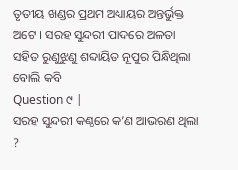ତୃତୀୟ ଖଣ୍ଡର ପ୍ରଥମ ଅଧ୍ୟାୟର ଅନ୍ତର୍ଭୁକ୍ତ ଅଟେ । ସରହ ସୁନ୍ଦରୀ ପାଦରେ ଅଳତା ସହିତ ରୁଣୁଝୁଣୁ ଶବ୍ଦାୟିତ ନୂପୁର ପିନ୍ଧିଥିଲା ବୋଲି କବି
Question ୯ |
ସରହ ସୁନ୍ଦରୀ କଣ୍ଠରେ କ’ଣ ଆଭରଣ ଥିଲା ?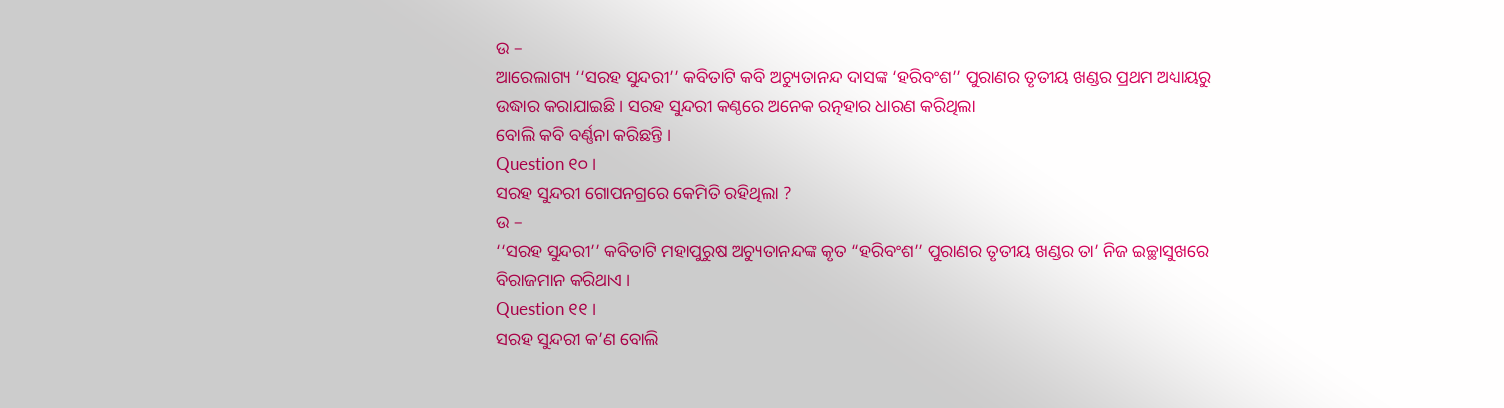ଉ –
ଆରେଲାଗ୍ୟ ‘‘ସରହ ସୁନ୍ଦରୀ’’ କବିତାଟି କବି ଅଚ୍ୟୁତାନନ୍ଦ ଦାସଙ୍କ ‘ହରିବଂଶ’’ ପୁରାଣର ତୃତୀୟ ଖଣ୍ଡର ପ୍ରଥମ ଅଧ୍ୟାୟରୁ ଉଦ୍ଧାର କରାଯାଇଛି । ସରହ ସୁନ୍ଦରୀ କଣ୍ଠରେ ଅନେକ ରତ୍ନହାର ଧାରଣ କରିଥିଲା
ବୋଲି କବି ବର୍ଣ୍ଣନା କରିଛନ୍ତି ।
Question ୧୦ ।
ସରହ ସୁନ୍ଦରୀ ଗୋପନଗ୍ରରେ କେମିତି ରହିଥିଲା ?
ଉ –
‘‘ସରହ ସୁନ୍ଦରୀ’’ କବିତାଟି ମହାପୁରୁଷ ଅଚ୍ୟୁତାନନ୍ଦଙ୍କ କୃତ “ହରିବଂଶ’’ ପୁରାଣର ତୃତୀୟ ଖଣ୍ଡର ତା’ ନିଜ ଇଚ୍ଛାସୁଖରେ ବିରାଜମାନ କରିଥାଏ ।
Question ୧୧ ।
ସରହ ସୁନ୍ଦରୀ କ’ଣ ବୋଲି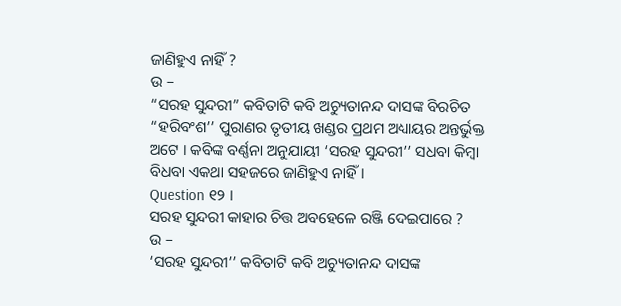ଜାଣିହୁଏ ନାହିଁ ?
ଉ –
“ସରହ ସୁନ୍ଦରୀ” କବିତାଟି କବି ଅଚ୍ୟୁତାନନ୍ଦ ଦାସଙ୍କ ବିରଚିତ “ହରିବଂଶ’’ ପୁରାଣର ତୃତୀୟ ଖଣ୍ଡର ପ୍ରଥମ ଅଧ୍ୟାୟର ଅନ୍ତର୍ଭୁକ୍ତ ଅଟେ । କବିଙ୍କ ବର୍ଣ୍ଣନା ଅନୁଯାୟୀ ‘ସରହ ସୁନ୍ଦରୀ’’ ସଧବା କିମ୍ବା ବିଧବା ଏକଥା ସହଜରେ ଜାଣିହୁଏ ନାହିଁ ।
Question ୧୨ ।
ସରହ ସୁନ୍ଦରୀ କାହାର ଚିତ୍ତ ଅବହେଳେ ରଞ୍ଜି ଦେଇପାରେ ?
ଉ –
‘ସରହ ସୁନ୍ଦରୀ’’ କବିତାଟି କବି ଅଚ୍ୟୁତାନନ୍ଦ ଦାସଙ୍କ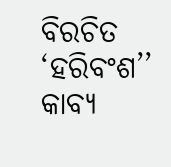ବିରଚିତ ‘ହରିବଂଶ’’ କାବ୍ୟ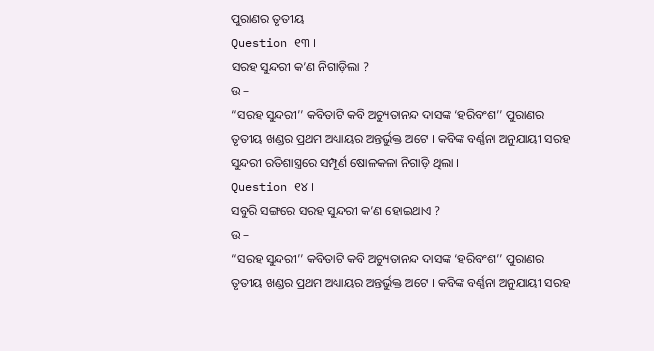ପୁରାଣର ତୃତୀୟ
Question ୧୩ ।
ସରହ ସୁନ୍ଦରୀ କ’ଣ ନିଗାଡ଼ିଲା ?
ଉ –
“ସରହ ସୁନ୍ଦରୀ’’ କବିତାଟି କବି ଅଚ୍ୟୁତାନନ୍ଦ ଦାସଙ୍କ ‘ହରିବଂଶ’’ ପୁରାଣର ତୃତୀୟ ଖଣ୍ଡର ପ୍ରଥମ ଅଧ୍ୟାୟର ଅନ୍ତର୍ଭୁକ୍ତ ଅଟେ । କବିଙ୍କ ବର୍ଣ୍ଣନା ଅନୁଯାୟୀ ସରହ ସୁନ୍ଦରୀ ରତିଶାସ୍ତ୍ରରେ ସମ୍ପୂର୍ଣ ଷୋଳକଳା ନିଗାଡ଼ି ଥିଲା ।
Question ୧୪ ।
ସବୁରି ସଙ୍ଗରେ ସରହ ସୁନ୍ଦରୀ କ’ଣ ହୋଇଥାଏ ?
ଉ –
“ସରହ ସୁନ୍ଦରୀ’’ କବିତାଟି କବି ଅଚ୍ୟୁତାନନ୍ଦ ଦାସଙ୍କ ‘ହରିବଂଶ’’ ପୁରାଣର ତୃତୀୟ ଖଣ୍ଡର ପ୍ରଥମ ଅଧ୍ୟାୟର ଅନ୍ତର୍ଭୁକ୍ତ ଅଟେ । କବିଙ୍କ ବର୍ଣ୍ଣନା ଅନୁଯାୟୀ ସରହ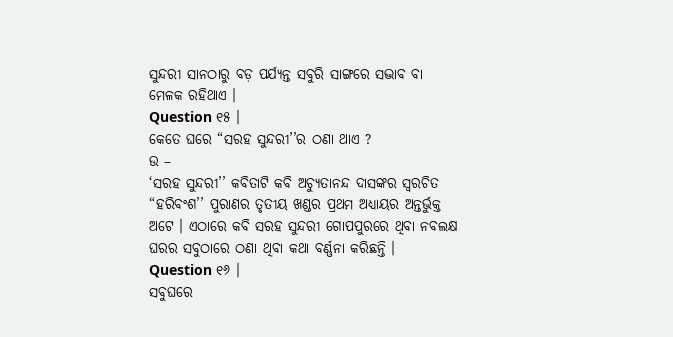ସୁନ୍ଦରୀ ସାନଠାରୁ ବଡ଼ ପର୍ଯ୍ୟନ୍ତ ସବୁରି ସାଙ୍ଗରେ ସଦ୍ଭାବ ବା ମେଳକ ରହିଥାଏ ।
Question ୧୫ ।
କେତେ ଘରେ “ସରହ ସୁନ୍ଦରୀ’’ର ଠଣା ଥାଏ ?
ଉ –
‘ସରହ ସୁନ୍ଦରୀ’’ କବିତାଟି କବି ଅଚ୍ୟୁତାନନ୍ଦ ଦାସଙ୍କର ସ୍ଵରଚିତ “ହରିବଂଶ’’ ପୁରାଣର ତୃତୀୟ ଖଣ୍ଡର ପ୍ରଥମ ଅଧ୍ୟାୟର ଅନ୍ତର୍ଭୁକ୍ତ ଅଟେ । ଏଠାରେ କବି ସରହ ସୁନ୍ଦରୀ ଗୋପପୁରରେ ଥିବା ନବଲକ୍ଷ ଘରର ସବୁଠାରେ ଠଣା ଥିବା କଥା ବର୍ଣ୍ଣନା କରିଛନ୍ତି ।
Question ୧୬ ।
ସବୁଘରେ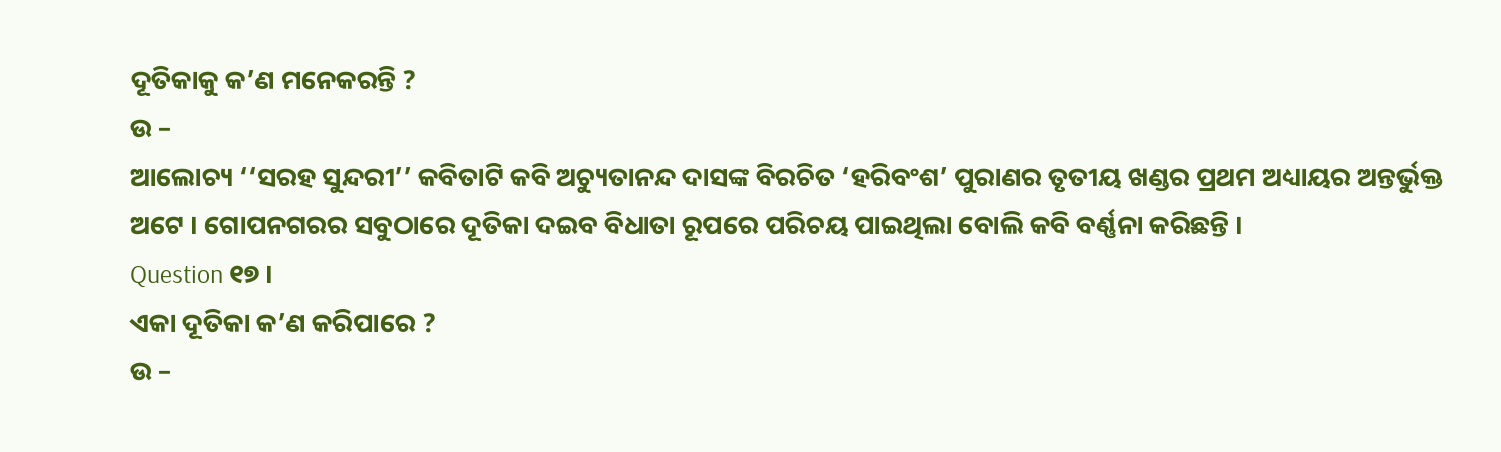ଦୂତିକାକୁ କ’ଣ ମନେକରନ୍ତି ?
ଉ –
ଆଲୋଚ୍ୟ ‘‘ସରହ ସୁନ୍ଦରୀ’’ କବିତାଟି କବି ଅଚ୍ୟୁତାନନ୍ଦ ଦାସଙ୍କ ବିରଚିତ ‘ହରିବଂଶ’ ପୁରାଣର ତୃତୀୟ ଖଣ୍ଡର ପ୍ରଥମ ଅଧ୍ୟାୟର ଅନ୍ତର୍ଭୁକ୍ତ ଅଟେ । ଗୋପନଗରର ସବୁଠାରେ ଦୂତିକା ଦଇବ ବିଧାତା ରୂପରେ ପରିଚୟ ପାଇଥିଲା ବୋଲି କବି ବର୍ଣ୍ଣନା କରିଛନ୍ତି ।
Question ୧୭ ।
ଏକା ଦୂତିକା କ’ଣ କରିପାରେ ?
ଉ –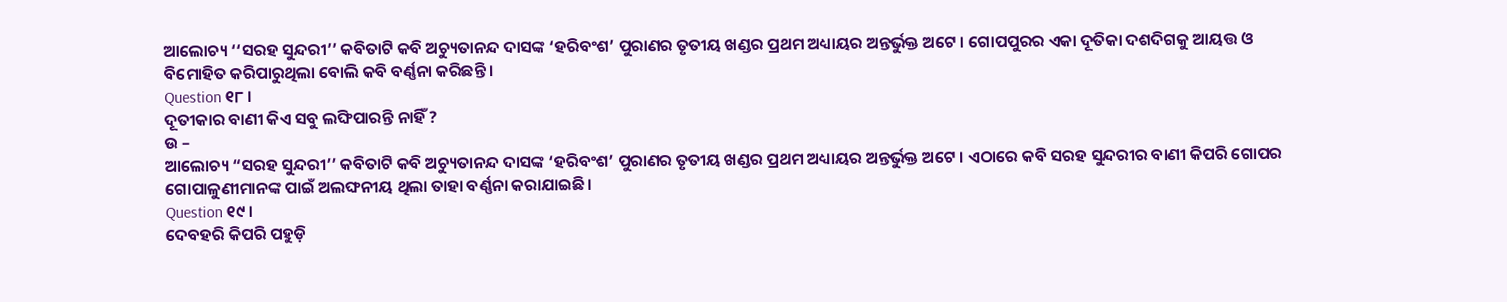ଆଲୋଚ୍ୟ ‘‘ସରହ ସୁନ୍ଦରୀ’’ କବିତାଟି କବି ଅଚ୍ୟୁତାନନ୍ଦ ଦାସଙ୍କ ‘ହରିବଂଶ’ ପୁରାଣର ତୃତୀୟ ଖଣ୍ଡର ପ୍ରଥମ ଅଧ୍ୟାୟର ଅନ୍ତର୍ଭୁକ୍ତ ଅଟେ । ଗୋପପୁରର ଏକା ଦୂତିକା ଦଶଦିଗକୁ ଆୟତ୍ତ ଓ ବିମୋହିତ କରିପାରୁଥିଲା ବୋଲି କବି ବର୍ଣ୍ଣନା କରିଛନ୍ତି ।
Question ୧୮ ।
ଦୂତୀକାର ବାଣୀ କିଏ ସବୁ ଲଙ୍ଘିପାରନ୍ତି ନାହିଁ ?
ଉ –
ଆଲୋଚ୍ୟ “ସରହ ସୁନ୍ଦରୀ’’ କବିତାଟି କବି ଅଚ୍ୟୁତାନନ୍ଦ ଦାସଙ୍କ ‘ହରିବଂଶ’ ପୁରାଣର ତୃତୀୟ ଖଣ୍ଡର ପ୍ରଥମ ଅଧ୍ୟାୟର ଅନ୍ତର୍ଭୁକ୍ତ ଅଟେ । ଏଠାରେ କବି ସରହ ସୁନ୍ଦରୀର ବାଣୀ କିପରି ଗୋପର ଗୋପାଳୁଣୀମାନଙ୍କ ପାଇଁ ଅଲଙ୍ଘନୀୟ ଥିଲା ତାହା ବର୍ଣ୍ଣନା କରାଯାଇଛି ।
Question ୧୯ ।
ଦେବହରି କିପରି ପହୁଡ଼ି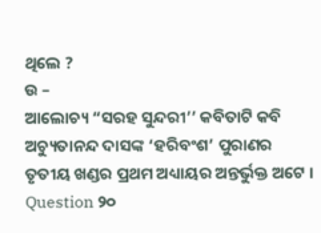ଥିଲେ ?
ଉ –
ଆଲୋଚ୍ୟ “ସରହ ସୁନ୍ଦରୀ’’ କବିତାଟି କବି ଅଚ୍ୟୁତାନନ୍ଦ ଦାସଙ୍କ ‘ହରିବଂଶ’ ପୁରାଣର ତୃତୀୟ ଖଣ୍ଡର ପ୍ରଥମ ଅଧ୍ୟାୟର ଅନ୍ତର୍ଭୁକ୍ତ ଅଟେ ।
Question ୨୦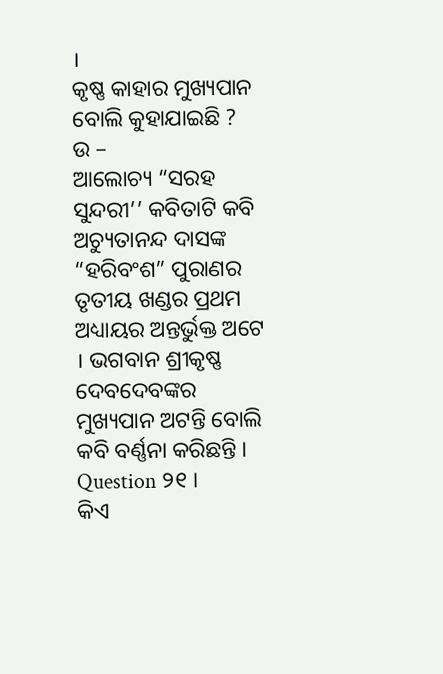।
କୃଷ୍ଣ କାହାର ମୁଖ୍ୟପାନ ବୋଲି କୁହାଯାଇଛି ?
ଉ –
ଆଲୋଚ୍ୟ “ସରହ ସୁନ୍ଦରୀ’’ କବିତାଟି କବି ଅଚ୍ୟୁତାନନ୍ଦ ଦାସଙ୍କ “ହରିବଂଶ” ପୁରାଣର ତୃତୀୟ ଖଣ୍ଡର ପ୍ରଥମ ଅଧ୍ୟାୟର ଅନ୍ତର୍ଭୁକ୍ତ ଅଟେ । ଭଗବାନ ଶ୍ରୀକୃଷ୍ଣ ଦେବଦେବଙ୍କର ମୁଖ୍ୟପାନ ଅଟନ୍ତି ବୋଲି କବି ବର୍ଣ୍ଣନା କରିଛନ୍ତି ।
Question ୨୧ ।
କିଏ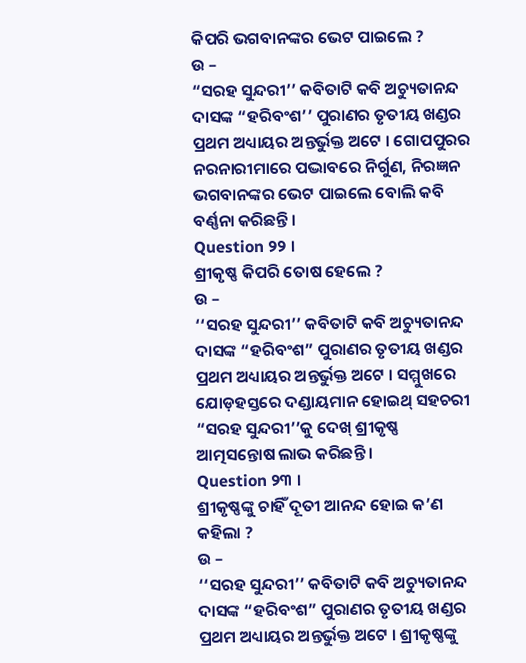କିପରି ଭଗବାନଙ୍କର ଭେଟ ପାଇଲେ ?
ଉ –
“ସରହ ସୁନ୍ଦରୀ’’ କବିତାଟି କବି ଅଚ୍ୟୁତାନନ୍ଦ ଦାସଙ୍କ “ହରିବଂଶ’’ ପୁରାଣର ତୃତୀୟ ଖଣ୍ଡର ପ୍ରଥମ ଅଧ୍ୟାୟର ଅନ୍ତର୍ଭୁକ୍ତ ଅଟେ । ଗୋପପୁରର ନରନାରୀମାରେ ପଦ୍ଭାବରେ ନିର୍ଗୁଣ, ନିରଜ୍ଞନ ଭଗବାନଙ୍କର ଭେଟ ପାଇଲେ ବୋଲି କବି ବର୍ଣ୍ଣନା କରିଛନ୍ତି ।
Question ୨୨ ।
ଶ୍ରୀକୃଷ୍ଣ କିପରି ତୋଷ ହେଲେ ?
ଉ –
‘‘ସରହ ସୁନ୍ଦରୀ’’ କବିତାଟି କବି ଅଚ୍ୟୁତାନନ୍ଦ ଦାସଙ୍କ “ହରିବଂଶ” ପୁରାଣର ତୃତୀୟ ଖଣ୍ଡର ପ୍ରଥମ ଅଧ୍ୟାୟର ଅନ୍ତର୍ଭୁକ୍ତ ଅଟେ । ସମ୍ମୁଖରେ ଯୋଡ଼ହସ୍ତରେ ଦଣ୍ଡାୟମାନ ହୋଇଥ୍ ସହଚରୀ “ସରହ ସୁନ୍ଦରୀ’’କୁ ଦେଖ୍ ଶ୍ରୀକୃଷ୍ଣ ଆତ୍ମସନ୍ତୋଷ ଲାଭ କରିଛନ୍ତି ।
Question ୨୩ ।
ଶ୍ରୀକୃଷ୍ଣଙ୍କୁ ଚାହିଁ ଦୂତୀ ଆନନ୍ଦ ହୋଇ କ’ଣ କହିଲା ?
ଉ –
‘‘ସରହ ସୁନ୍ଦରୀ’’ କବିତାଟି କବି ଅଚ୍ୟୁତାନନ୍ଦ ଦାସଙ୍କ “ହରିବଂଶ” ପୁରାଣର ତୃତୀୟ ଖଣ୍ଡର ପ୍ରଥମ ଅଧ୍ୟାୟର ଅନ୍ତର୍ଭୁକ୍ତ ଅଟେ । ଶ୍ରୀକୃଷ୍ଣଙ୍କୁ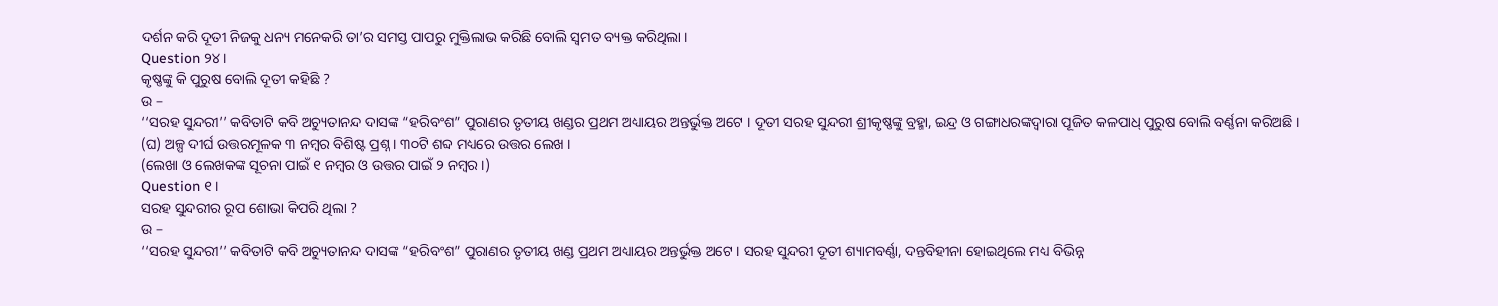ଦର୍ଶନ କରି ଦୂତୀ ନିଜକୁ ଧନ୍ୟ ମନେକରି ତା’ର ସମସ୍ତ ପାପରୁ ମୁକ୍ତିଲାଭ କରିଛି ବୋଲି ସ୍ଵମତ ବ୍ୟକ୍ତ କରିଥିଲା ।
Question ୨୪ ।
କୃଷ୍ଣଙ୍କୁ କି ପୁରୁଷ ବୋଲି ଦୂତୀ କହିଛି ?
ଉ –
‘‘ସରହ ସୁନ୍ଦରୀ’’ କବିତାଟି କବି ଅଚ୍ୟୁତାନନ୍ଦ ଦାସଙ୍କ “ହରିବଂଶ” ପୁରାଣର ତୃତୀୟ ଖଣ୍ଡର ପ୍ରଥମ ଅଧ୍ୟାୟର ଅନ୍ତର୍ଭୁକ୍ତ ଅଟେ । ଦୂତୀ ସରହ ସୁନ୍ଦରୀ ଶ୍ରୀକୃଷ୍ଣଙ୍କୁ ବ୍ରହ୍ମା, ଇନ୍ଦ୍ର ଓ ଗଙ୍ଗାଧରଙ୍କଦ୍ଵାରା ପୂଜିତ କଳପାଧ୍ ପୁରୁଷ ବୋଲି ବର୍ଣ୍ଣନା କରିଅଛି ।
(ଘ) ଅଳ୍ପ ଦୀର୍ଘ ଉତ୍ତରମୂଳକ ୩ ନମ୍ବର ବିଶିଷ୍ଟ ପ୍ରଶ୍ନ । ୩୦ଟି ଶବ୍ଦ ମଧ୍ୟରେ ଉତ୍ତର ଲେଖ ।
(ଲେଖା ଓ ଲେଖକଙ୍କ ସୂଚନା ପାଇଁ ୧ ନମ୍ବର ଓ ଉତ୍ତର ପାଇଁ ୨ ନମ୍ବର ।)
Question ୧ ।
ସରହ ସୁନ୍ଦରୀର ରୂପ ଶୋଭା କିପରି ଥିଲା ?
ଉ –
‘‘ସରହ ସୁନ୍ଦରୀ’’ କବିତାଟି କବି ଅଚ୍ୟୁତାନନ୍ଦ ଦାସଙ୍କ “ହରିବଂଶ” ପୁରାଣର ତୃତୀୟ ଖଣ୍ଡ ପ୍ରଥମ ଅଧ୍ୟାୟର ଅନ୍ତର୍ଭୁକ୍ତ ଅଟେ । ସରହ ସୁନ୍ଦରୀ ଦୂତୀ ଶ୍ୟାମବର୍ଣ୍ଣା, ଦନ୍ତବିହୀନା ହୋଇଥିଲେ ମଧ୍ୟ ବିଭିନ୍ନ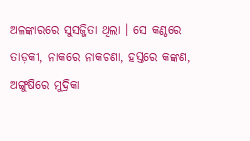ଅଳଙ୍କାରରେ ସୁସଜ୍ଜିତା ଥିଲା । ସେ କଣ୍ଠରେ ତାଡ଼କୀ, ନାକରେ ନାକଚଣା, ହସ୍ତରେ କଙ୍କଣ, ଅଙ୍ଗୁଷିରେ ମୁଦ୍ରିକା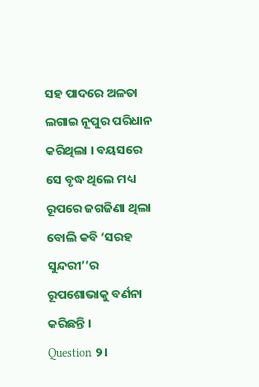ସହ ପାଦରେ ଅଳତା ଲଗାଇ ନୂପୁର ପରିଧାନ କରିଥିଲା । ବୟସରେ ସେ ବୃଦ୍ଧ ଥିଲେ ମଧ୍ୟ ରୂପରେ ଜଗଜିଣା ଥିଲା ବୋଲି କବି ‘ସରହ ସୁନ୍ଦରୀ’’ର ରୂପଶୋଭାକୁ ବର୍ଣନା କରିଛନ୍ତି ।
Question ୨।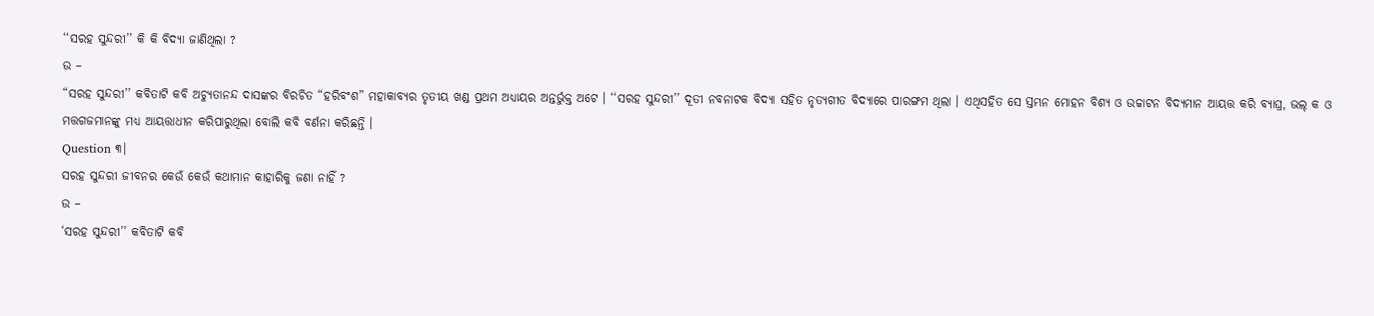‘‘ସରହ ସୁନ୍ଦରୀ’’ କି କି ବିଦ୍ୟା ଜାଣିଥିଲା ?
ଉ –
“ସରହ ସୁନ୍ଦରୀ’’ କବିତାଟି କବି ଅଚ୍ୟୁତାନନ୍ଦ ଦାସଙ୍କର ବିରଚିତ “ହରିବଂଶ” ମହାକାବ୍ୟର ତୃତୀୟ ଖଣ୍ଡ ପ୍ରଥମ ଅଧ୍ୟାୟର ଅନ୍ତର୍ଭୁକ୍ତ ଅଟେ । ‘‘ସରହ ସୁନ୍ଦରୀ’’ ଦୂତୀ ନବନାଟକ ବିଦ୍ୟା ସହିତ ନୃତ୍ୟଗୀତ ବିଦ୍ୟାରେ ପାରଙ୍ଗମ ଥିଲା । ଏଥିସହିତ ସେ ସ୍ତମ୍ଭନ ମୋହନ ବିଶ୍ୟ ଓ ଉଚ୍ଚାଟନ ବିଦ୍ୟମାନ ଆୟତ୍ତ କରି ବ୍ୟାଘ୍ର, ଭଲ୍ କ ଓ ମତ୍ତଗଜମାନଙ୍କୁ ମଧ୍ୟ ଆୟତ୍ତାଧୀନ କରିପାରୁଥିଲା ବୋଲି କବି ବର୍ଣନା କରିଛନ୍ତି ।
Question ୩।
ସରହ ସୁନ୍ଦରୀ ଜୀବନର କେଉଁ କେଉଁ କଥାମାନ କାହାରିକୁ ଜଣା ନାହିଁ ?
ଉ –
‘ସରହ ସୁନ୍ଦରୀ’’ କବିତାଟି କବି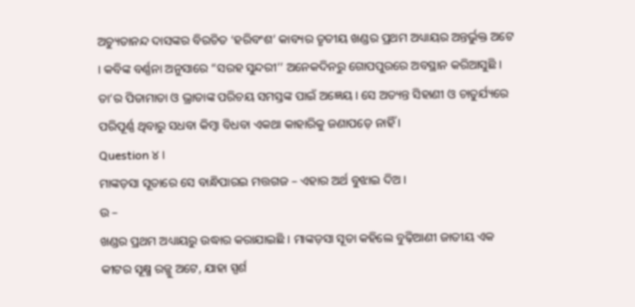ଅଚ୍ୟୁତାନନ୍ଦ ଦାସଙ୍କର ବିରଚିତ ‘ହରିବଂଶ’ କାବ୍ୟର ତୃତୀୟ ଖଣ୍ଡର ପ୍ରଥମ ଅଧ୍ୟାୟର ଅନ୍ତର୍ଭୁକ୍ତ ଅଟେ । କବିଙ୍କ ବର୍ଣ୍ଣନା ଅନୁସାରେ “ସରହ ସୁନ୍ଦରୀ’’ ଅନେକଦିନରୁ ଗୋପପୁରରେ ଅବସ୍ଥାନ କରିଆସୁଛି । ତା’ର ପିତାମାତା ଓ ଭ୍ରାତାଙ୍କ ପରିଚୟ ସମସ୍ତଙ୍କ ପାଇଁ ଅଜ୍ଞେୟ । ସେ ଅତ୍ୟନ୍ତ ସିହାଣୀ ଓ ଚାତୁର୍ଯ୍ୟରେ ପରିପୂର୍ଣ୍ଣ ଥିବାରୁ ସଧବା କିମ୍ବା ବିଧବା ଏକଥା କାହାରିକୁ ଜଣାପଡ଼େ ନାହିଁ ।
Question ୪ ।
ମାଙ୍କଡ଼ସା ସୂତାରେ ସେ ବାନ୍ଧିପାରଇ ମତ୍ତଗଜ – ଏହାର ଅର୍ଥ ବୁଝାଇ ଦିଅ ।
ଉ –
ଖଣ୍ଡର ପ୍ରଥମ ଅଧ୍ୟାୟରୁ ଉଦ୍ଧାର କରାଯାଇଛି । ମାଙ୍କଡ଼ସା ସୂତା କହିଲେ ବୁଢ଼ିଆଣୀ ଜାତୀୟ ଏକ କୀଟର ସୂକ୍ଷ୍ମ ରଜ୍ଜୁ ଅଟେ, ଯାହା ସ୍ପର୍ଶ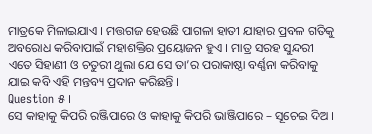ମାତ୍ରକେ ମିଳାଇଯାଏ । ମତ୍ତଗଜ ହେଉଛି ପାଗଳା ହାତୀ ଯାହାର ପ୍ରବଳ ଗତିକୁ ଅବରୋଧ କରିବାପାଇଁ ମହାଶକ୍ତିର ପ୍ରୟୋଜନ ହୁଏ । ମାତ୍ର ସରହ ସୁନ୍ଦରୀ ଏତେ ସିହାଣୀ ଓ ଚତୁରୀ ଥୁଲା ଯେ ସେ ତା’ର ପରାକାଷ୍ଠା ବର୍ଣ୍ଣନା କରିବାକୁ ଯାଇ କବି ଏହି ମନ୍ତବ୍ୟ ପ୍ରଦାନ କରିଛନ୍ତି ।
Question ୫ ।
ସେ କାହାକୁ କିପରି ରଞ୍ଜିପାରେ ଓ କାହାକୁ କିପରି ଭାଞ୍ଜିପାରେ – ସୂଚେଇ ଦିଅ ।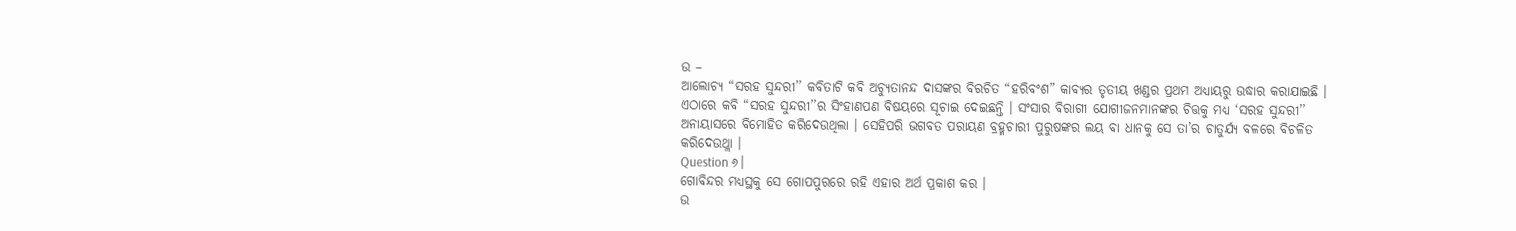ଉ –
ଆଲୋଚ୍ୟ “ସରହ ସୁନ୍ଦରୀ’’ କବିତାଟି କବି ଅଚ୍ୟୁତାନନ୍ଦ ଦାସଙ୍କର ବିରଚିତ “ହରିବଂଶ” କାବ୍ୟର ତୃତୀୟ ଖଣ୍ଡର ପ୍ରଥମ ଅଧ୍ୟାୟରୁ ଉଦ୍ଧାର କରାଯାଇଛି । ଏଠାରେ କବି “ସରହ ସୁନ୍ଦରୀ’’ର ସିଂହାଣପଣ ବିଷୟରେ ସୂଚାଇ ଦେଇଛନ୍ତି । ସଂସାର ବିରାଗୀ ଯୋଗୀଜନମାନଙ୍କର ଚିତ୍ତକୁ ମଧ୍ୟ ‘ସରହ ସୁନ୍ଦରୀ’’ ଅନାୟାସରେ ବିମୋହିତ କରିଦେଉଥିଲା । ସେହିପରି ଭଗବତ ପରାୟଣ ବ୍ରହ୍ମଚାରୀ ପୁରୁଷଙ୍କର ଲୟ ବା ଧାନକୁ ସେ ତା’ର ଚାତୁର୍ଯ୍ୟ ବଳରେ ବିଚଳିତ କରିଦେଉଥ୍ଲା ।
Question ୬।
ଗୋବିନ୍ଦର ମଧ୍ୟସ୍ଥକୁ ସେ ଗୋପପୁରରେ ରହି ଏହାର ଅର୍ଥ ପ୍ରକାଶ କର ।
ଉ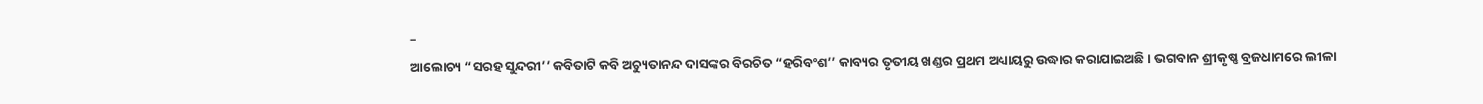–
ଆଲୋଚ୍ୟ “ସରହ ସୁନ୍ଦରୀ’’ କବିତାଟି କବି ଅଚ୍ୟୁତାନନ୍ଦ ଦାସଙ୍କର ବିରଚିତ “ହରିବଂଶ’’ କାବ୍ୟର ତୃତୀୟ ଖଣ୍ଡର ପ୍ରଥମ ଅଧ୍ୟାୟରୁ ଉଦ୍ଧାର କରାଯାଇଅଛି । ଭଗବାନ ଶ୍ରୀକୃଷ୍ଣ ବ୍ରଜଧାମରେ ଲୀଳା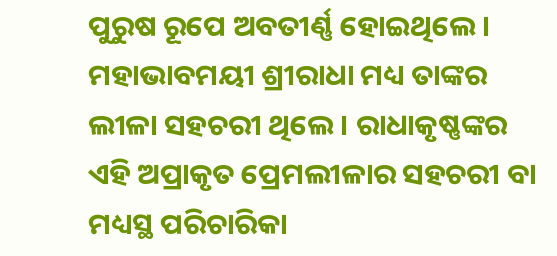ପୁରୁଷ ରୂପେ ଅବତୀର୍ଣ୍ଣ ହୋଇଥିଲେ । ମହାଭାବମୟୀ ଶ୍ରୀରାଧା ମଧ୍ୟ ତାଙ୍କର ଲୀଳା ସହଚରୀ ଥିଲେ । ରାଧାକୃଷ୍ଣଙ୍କର ଏହି ଅପ୍ରାକୃତ ପ୍ରେମଲୀଳାର ସହଚରୀ ବା ମଧ୍ୟସ୍ଥ ପରିଚାରିକା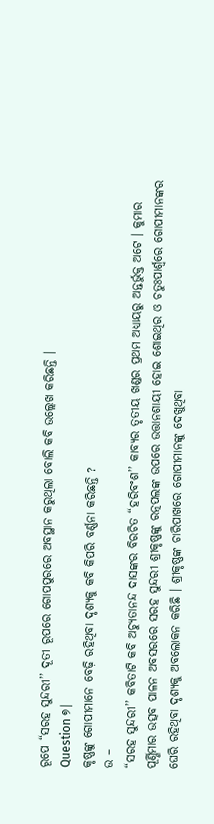ରୂପେ “ସରହ ସୁନ୍ଦରୀ’’ ଦୂତୀ ରୂପରେ ଗୋପପୁରରେ ଅବସ୍ଥାନ କରୁଥିଲା ବୋଲି କବି ଉଲ୍ଲେଖ କରିଛନ୍ତି ।
Question ୭।
କୃଷ୍ଣଙ୍କୁ ଗୋପୀମାନେ ବେଢ଼ି ରହିଥିବା ଦୃଶ୍ୟକୁ କବି କିପରି ବର୍ଣ୍ଣନା କରିଛନ୍ତି ?
ଉ –
“ସରହ ସୁନ୍ଦରୀ’’ କବିତାଟି କବି ଅଚ୍ୟୁତାନନ୍ଦ ଦାସଙ୍କର ବିରଚିତ “ହରିବଂଶ’’ କାବ୍ୟର ତୃତୀୟ ଖଣ୍ଡର ପ୍ରଥମ ଅଧ୍ୟାୟରୁ ଅନ୍ତର୍ଭୁକ୍ତ ଅଟେ । କୁମାର ପୂର୍ଣ୍ଣିମାର ଉତ୍ସବ ପାଳନ ଅବସରରେ ସରହ ସୁନ୍ଦରୀ ଶ୍ରୀକୃଷ୍ଣଙ୍କୁ ରତ୍ନପଲଙ୍କ ଉପରେ ଉତ୍ତାନଶାୟୀ ହୋଇ ଶୋଇଥିର ଓ ଚତୁଃପାର୍ଶ୍ଵରେ ଗୋପୀମାନଙ୍କର ଘେରି ରହିଥିବା ଦୃଶ୍ୟକୁ ଅବଲୋକନ କରିଛି । ଶ୍ରୀକୃଷ୍ଣଙ୍କ ଚାରିପାଖରେ ଗୋପୀମାନଙ୍କୁ ଦେଖୁଥିବା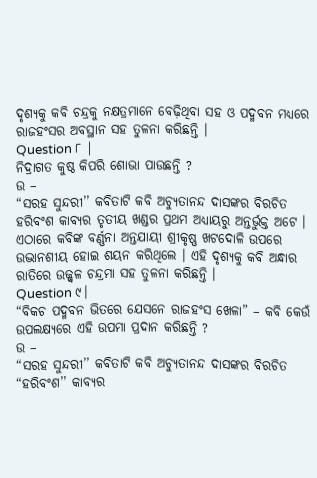ଦୃଶ୍ୟକୁ କବି ଚନ୍ଦ୍ରକୁ ନକ୍ଷତ୍ରମାନେ ବେଢ଼ିଥିବା ସହ ଓ ପଦ୍ମବନ ମଧ୍ୟରେ ରାଜହଂସର ଅବସ୍ଥାନ ସହ ତୁଳନା କରିଛନ୍ତି ।
Question ୮ |
ନିଦ୍ରାଗତ କୁଷ୍ଠ କିପରି ଶୋଭା ପାଉଛନ୍ତି ?
ଉ –
“ସରହ ସୁନ୍ଦରୀ’’ କବିତାଟି କବି ଅଚ୍ୟୁତାନନ୍ଦ ଦାସଙ୍କର ବିରଚିତ ହରିବଂଶ କାବ୍ୟର ତୃତୀୟ ଖଣ୍ଡର ପ୍ରଥମ ଅଧ୍ୟାୟରୁ ଅନ୍ତର୍ଭୁକ୍ତ ଅଟେ । ଏଠାରେ କବିଙ୍କ ବର୍ଣ୍ଣନା ଅନ୍ତଯାୟୀ ଶ୍ରୀକୃଷ୍ଣ ଖଟଦୋଳି ଉପରେ ଉଦ୍ଭାନଶୀୟ ହୋଇ ଶୟନ କରିଥିଲେ । ଏହି ଦୃଶ୍ୟକୁ କବି ଅନ୍ଧାର ରାତିରେ ଉଜ୍ଜ୍ଵଳ ଚନ୍ଦ୍ରମା ସହ ତୁଳନା କରିଛନ୍ତି ।
Question ୯।
“ବିକଚ ପଦ୍ମବନ ଭିତରେ ଯେସନେ ରାଜହଂସ ଖେଳା” – କବି କେଉଁ ଉପଲକ୍ଷ୍ୟରେ ଏହି ଉପମା ପ୍ରଦାନ କରିଛନ୍ତି ?
ଉ –
“ସରହ ସୁନ୍ଦରୀ’’ କବିତାଟି କବି ଅଚ୍ୟୁତାନନ୍ଦ ଦାସଙ୍କର ବିରଚିତ “ହରିବଂଶ’’ କାବ୍ୟର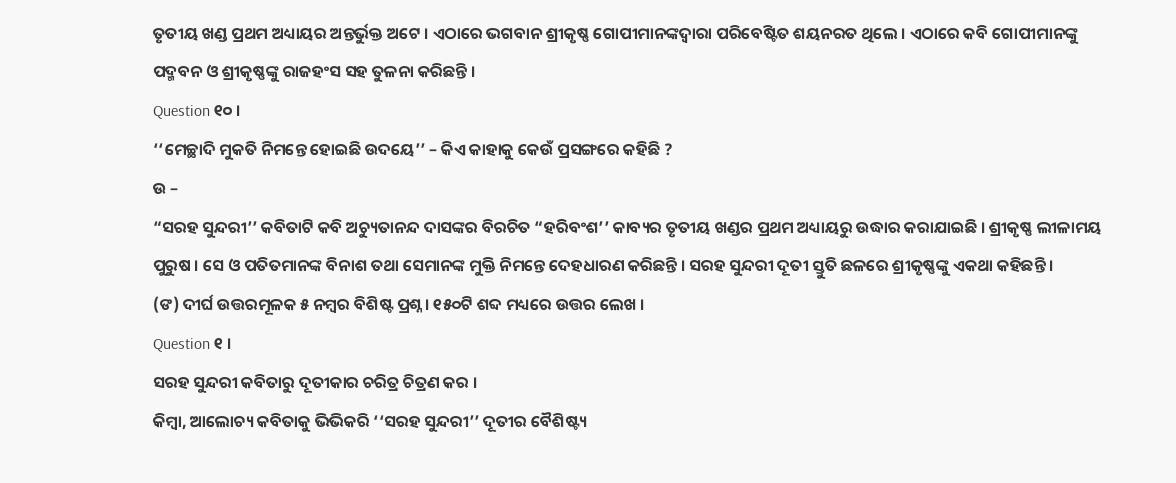ତୃତୀୟ ଖଣ୍ଡ ପ୍ରଥମ ଅଧ୍ୟାୟର ଅନ୍ତର୍ଭୁକ୍ତ ଅଟେ । ଏଠାରେ ଭଗବାନ ଶ୍ରୀକୃଷ୍ଣ ଗୋପୀମାନଙ୍କଦ୍ୱାରା ପରିବେଷ୍ଟିତ ଶୟନରତ ଥିଲେ । ଏଠାରେ କବି ଗୋପୀମାନଙ୍କୁ ପଦ୍ମବନ ଓ ଶ୍ରୀକୃଷ୍ଣଙ୍କୁ ରାଜହଂସ ସହ ତୁଳନା କରିଛନ୍ତି ।
Question ୧୦ ।
‘‘ମେଚ୍ଛାଦି ମୁକତି ନିମନ୍ତେ ହୋଇଛି ଉଦୟେ’’ – କିଏ କାହାକୁ କେଉଁ ପ୍ରସଙ୍ଗରେ କହିଛି ?
ଉ –
“ସରହ ସୁନ୍ଦରୀ’’ କବିତାଟି କବି ଅଚ୍ୟୁତାନନ୍ଦ ଦାସଙ୍କର ବିରଚିତ “ହରିବଂଶ’’ କାବ୍ୟର ତୃତୀୟ ଖଣ୍ଡର ପ୍ରଥମ ଅଧ୍ୟାୟରୁ ଉଦ୍ଧାର କରାଯାଇଛି । ଶ୍ରୀକୃଷ୍ଣ ଲୀଳାମୟ ପୁରୁଷ । ସେ ଓ ପତିତମାନଙ୍କ ବିନାଶ ତଥା ସେମାନଙ୍କ ମୁକ୍ତି ନିମନ୍ତେ ଦେହଧାରଣ କରିଛନ୍ତି । ସରହ ସୁନ୍ଦରୀ ଦୂତୀ ସ୍ତୁତି ଛଳରେ ଶ୍ରୀକୃଷ୍ଣଙ୍କୁ ଏକଥା କହିଛନ୍ତି ।
(ଙ) ଦୀର୍ଘ ଉତ୍ତରମୂଳକ ୫ ନମ୍ବର ବିଶିଷ୍ଟ ପ୍ରଶ୍ନ । ୧୫୦ଟି ଶବ୍ଦ ମଧ୍ୟରେ ଉତ୍ତର ଲେଖ ।
Question ୧ ।
ସରହ ସୁନ୍ଦରୀ କବିତାରୁ ଦୂତୀକାର ଚରିତ୍ର ଚିତ୍ରଣ କର ।
କିମ୍ବା, ଆଲୋଚ୍ୟ କବିତାକୁ ଭିଭିକରି ‘‘ସରହ ସୁନ୍ଦରୀ’’ ଦୂତୀର ବୈଶିଷ୍ଟ୍ୟ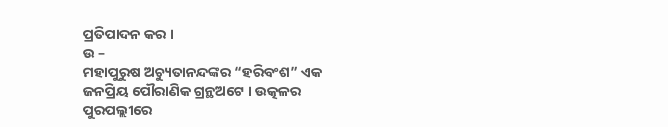ପ୍ରତିପାଦନ କର ।
ଉ –
ମହାପୁରୁଷ ଅଚ୍ୟୁତାନନ୍ଦଙ୍କର “ହରିବଂଶ” ଏକ ଜନପ୍ରିୟ ପୌରାଣିକ ଗ୍ରନ୍ଥଅଟେ । ଉତ୍କଳର ପୁରପଲ୍ଲୀରେ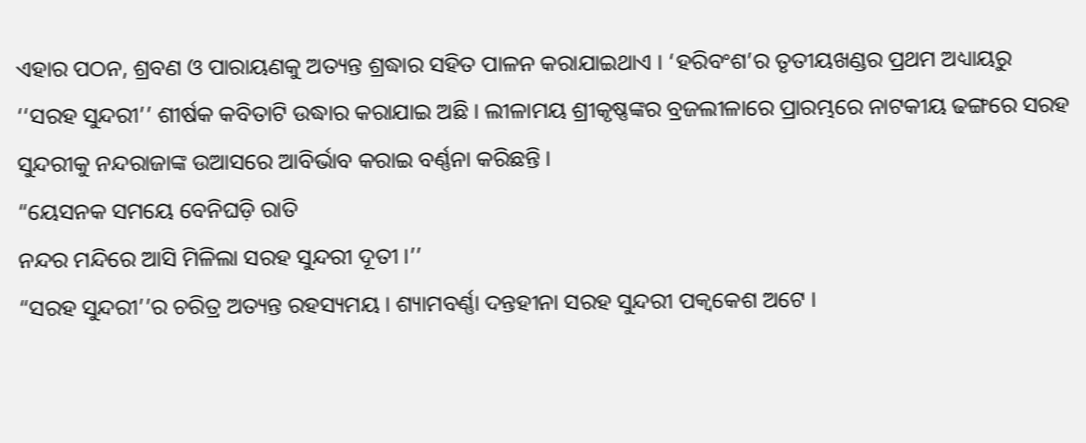ଏହାର ପଠନ, ଶ୍ରବଣ ଓ ପାରାୟଣକୁ ଅତ୍ୟନ୍ତ ଶ୍ରଦ୍ଧାର ସହିତ ପାଳନ କରାଯାଇଥାଏ । ‘ହରିବଂଶ’ର ତୃତୀୟଖଣ୍ଡର ପ୍ରଥମ ଅଧ୍ୟାୟରୁ ‘‘ସରହ ସୁନ୍ଦରୀ’’ ଶୀର୍ଷକ କବିତାଟି ଉଦ୍ଧାର କରାଯାଇ ଅଛି । ଲୀଳାମୟ ଶ୍ରୀକୃଷ୍ଣଙ୍କର ବ୍ରଜଲୀଳାରେ ପ୍ରାରମ୍ଭରେ ନାଟକୀୟ ଢଙ୍ଗରେ ସରହ ସୁନ୍ଦରୀକୁ ନନ୍ଦରାଜାଙ୍କ ଉଆସରେ ଆବିର୍ଭାବ କରାଇ ବର୍ଣ୍ଣନା କରିଛନ୍ତି ।
“ୟେସନକ ସମୟେ ବେନିଘଡ଼ି ରାତି
ନନ୍ଦର ମନ୍ଦିରେ ଆସି ମିଳିଲା ସରହ ସୁନ୍ଦରୀ ଦୂତୀ ।’’
“ସରହ ସୁନ୍ଦରୀ’’ର ଚରିତ୍ର ଅତ୍ୟନ୍ତ ରହସ୍ୟମୟ । ଶ୍ୟାମବର୍ଣ୍ଣା ଦନ୍ତହୀନା ସରହ ସୁନ୍ଦରୀ ପକ୍ଵକେଶ ଅଟେ ।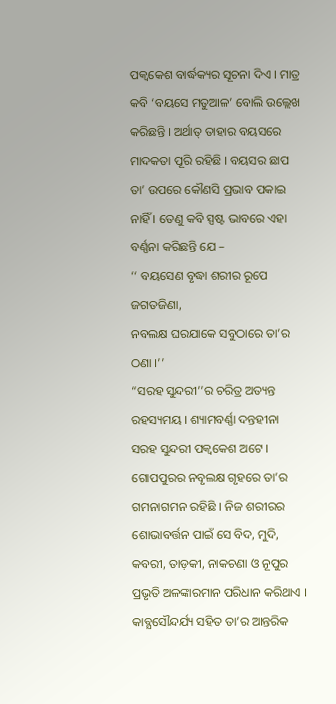ପକ୍ଵକେଶ ବାର୍ଦ୍ଧକ୍ୟର ସୂଚନା ଦିଏ । ମାତ୍ର କବି ‘ବୟସେ ମତୁଆଳ’ ବୋଲି ଉଲ୍ଲେଖ କରିଛନ୍ତି । ଅର୍ଥାତ୍ ତାହାର ବୟସରେ ମାଦକତା ପୂରି ରହିଛି । ବୟସର ଛାପ ତା’ ଉପରେ କୌଣସି ପ୍ରଭାବ ପକାଇ ନାହିଁ । ତେଣୁ କବି ସ୍ପଷ୍ଟ ଭାବରେ ଏହା ବର୍ଣ୍ଣନା କରିଛନ୍ତି ଯେ –
‘‘ ବୟସେଣ ବୃଦ୍ଧା ଶରୀର ରୂପେ ଜଗତଜିଣା,
ନବଲକ୍ଷ ଘରଯାକେ ସବୁଠାରେ ତା’ର ଠଣା ।’’
“ସରହ ସୁନ୍ଦରୀ’’ର ଚରିତ୍ର ଅତ୍ୟନ୍ତ ରହସ୍ୟମୟ । ଶ୍ୟାମବର୍ଣ୍ଣା ଦନ୍ତହୀନା ସରହ ସୁନ୍ଦରୀ ପକ୍ଵକେଶ ଅଟେ । ଗୋପପୁରର ନବୃଲକ୍ଷ ଗୃହରେ ତା’ର ଗମନାଗମନ ରହିଛି । ନିଜ ଶରୀରର ଶୋଭାବର୍ତ୍ତନ ପାଇଁ ସେ ବିଦ, ମୁଦି, କବରୀ, ତାଡ଼କୀ, ନାକଚଣା ଓ ନୂପୁର ପ୍ରଭୃତି ଅଳଙ୍କାରମାନ ପରିଧାନ କରିଥାଏ । କାବ୍ଯସୌନ୍ଦର୍ଯ୍ୟ ସହିତ ତା’ର ଆନ୍ତରିକ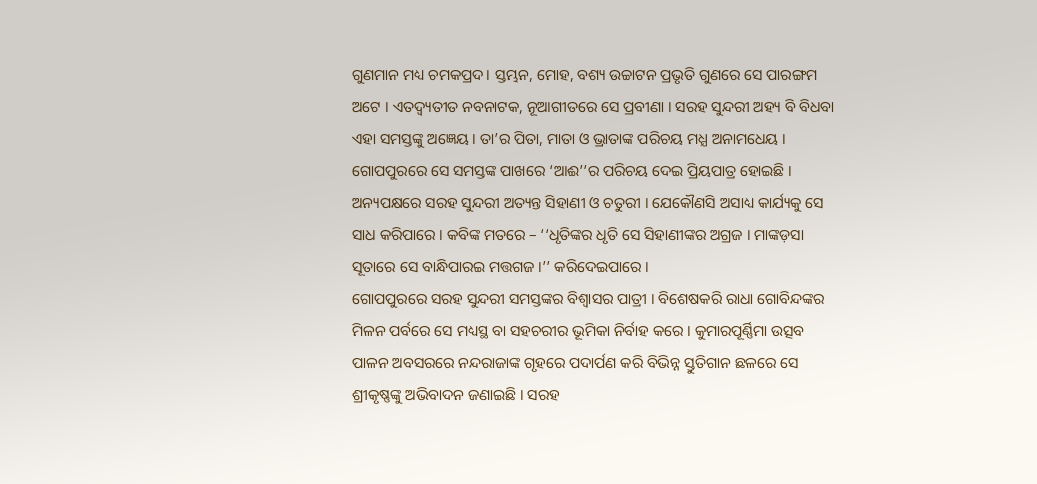ଗୁଣମାନ ମଧ୍ୟ ଚମକପ୍ରଦ। ସ୍ତମ୍ଭନ, ମୋହ, ବଶ୍ୟ ଉଚ୍ଚାଟନ ପ୍ରଭୃତି ଗୁଣରେ ସେ ପାରଙ୍ଗମ ଅଟେ । ଏତଦ୍ବ୍ୟତୀତ ନବନାଟକ, ନୂଆଗୀତରେ ସେ ପ୍ରବୀଣା । ସରହ ସୁନ୍ଦରୀ ଅହ୍ୟ ବି ବିଧବା ଏହା ସମସ୍ତଙ୍କୁ ଅଜ୍ଞେୟ । ତା’ର ପିତା, ମାତା ଓ ଭ୍ରାତାଙ୍କ ପରିଚୟ ମଧ୍ଯ ଅନାମଧେୟ । ଗୋପପୁରରେ ସେ ସମସ୍ତଙ୍କ ପାଖରେ ‘ଆଈ’’ର ପରିଚୟ ଦେଇ ପ୍ରିୟପାତ୍ର ହୋଇଛି ।
ଅନ୍ୟପକ୍ଷରେ ସରହ ସୁନ୍ଦରୀ ଅତ୍ୟନ୍ତ ସିହାଣୀ ଓ ଚତୁରୀ । ଯେକୌଣସି ଅସାଧ୍ୟ କାର୍ଯ୍ୟକୁ ସେ ସାଧ କରିପାରେ । କବିଙ୍କ ମତରେ – ‘‘ଧୃତିଙ୍କର ଧୃତି ସେ ସିହାଣୀଙ୍କର ଅଗ୍ରଜ । ମାଙ୍କଡ଼ସା ସୂତାରେ ସେ ବାନ୍ଧିପାରଇ ମତ୍ତଗଜ ।’’ କରିଦେଇପାରେ ।
ଗୋପପୁରରେ ସରହ ସୁନ୍ଦରୀ ସମସ୍ତଙ୍କର ବିଶ୍ଵାସର ପାତ୍ରୀ । ବିଶେଷକରି ରାଧା ଗୋବିନ୍ଦଙ୍କର ମିଳନ ପର୍ବରେ ସେ ମଧ୍ୟସ୍ଥ ବା ସହଚରୀର ଭୂମିକା ନିର୍ବାହ କରେ । କୁମାରପୂର୍ଣ୍ଣିମା ଉତ୍ସବ ପାଳନ ଅବସରରେ ନନ୍ଦରାଜାଙ୍କ ଗୃହରେ ପଦାର୍ପଣ କରି ବିଭିନ୍ନ ସ୍ତୁତିଗାନ ଛଳରେ ସେ ଶ୍ରୀକୃଷ୍ଣଙ୍କୁ ଅଭିବାଦନ ଜଣାଇଛି । ସରହ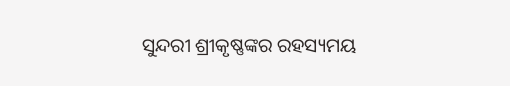ସୁନ୍ଦରୀ ଶ୍ରୀକୃଷ୍ଣଙ୍କର ରହସ୍ୟମୟ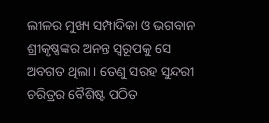ଲୀଳର ମୁଖ୍ୟ ସମ୍ପାଦିକା ଓ ଭଗବାନ ଶ୍ରୀକୃଷ୍ଣଙ୍କର ଅନନ୍ତ ସ୍ଵରୂପକୁ ସେ ଅବଗତ ଥିଲା। ତେଣୁ ସରହ ସୁନ୍ଦରୀ ଚରିତ୍ରର ବୈଶିଷ୍ଟ ପଠିତ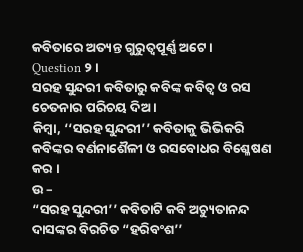କବିତାରେ ଅତ୍ୟନ୍ତ ଗୁରୁତ୍ଵପୂର୍ଣ୍ଣ ଅଟେ ।
Question ୨।
ସରହ ସୁନ୍ଦରୀ କବିତାରୁ କବିଙ୍କ କବିତ୍ଵ ଓ ରସ ଚେତନାର ପରିଚୟ ଦିଅ ।
କିମ୍ବା, ‘‘ସରହ ସୁନ୍ଦରୀ’’ କବିତାକୁ ଭିଭିକରି କବିଙ୍କର ବର୍ଣନାଶୈଳୀ ଓ ରସବୋଧର ବିଶ୍ଳେଷଣ କର ।
ଉ –
“ସରହ ସୁନ୍ଦରୀ’’ କବିତାଟି କବି ଅଚ୍ୟୁତାନନ୍ଦ ଦାସଙ୍କର ବିରଚିତ “ହରିବଂଶ’’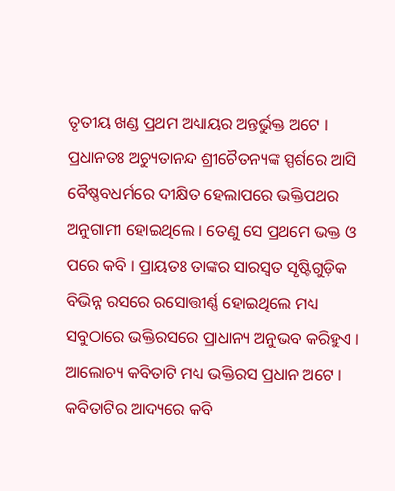ତୃତୀୟ ଖଣ୍ଡ ପ୍ରଥମ ଅଧ୍ୟାୟର ଅନ୍ତର୍ଭୁକ୍ତ ଅଟେ । ପ୍ରଧାନତଃ ଅଚ୍ୟୁତାନନ୍ଦ ଶ୍ରୀଚୈତନ୍ୟଙ୍କ ସ୍ପର୍ଶରେ ଆସି ବୈଷ୍ଣବଧର୍ମରେ ଦୀକ୍ଷିତ ହେଲାପରେ ଭକ୍ତିପଥର ଅନୁଗାମୀ ହୋଇଥିଲେ । ତେଣୁ ସେ ପ୍ରଥମେ ଭକ୍ତ ଓ ପରେ କବି । ପ୍ରାୟତଃ ତାଙ୍କର ସାରସ୍ଵତ ସୃଷ୍ଟିଗୁଡ଼ିକ ବିଭିନ୍ନ ରସରେ ରସୋତ୍ତୀର୍ଣ୍ଣ ହୋଇଥିଲେ ମଧ୍ୟ ସବୁଠାରେ ଭକ୍ତିରସରେ ପ୍ରାଧାନ୍ୟ ଅନୁଭବ କରିହୁଏ । ଆଲୋଚ୍ୟ କବିତାଟି ମଧ୍ୟ ଭକ୍ତିରସ ପ୍ରଧାନ ଅଟେ । କବିତାଟିର ଆଦ୍ୟରେ କବି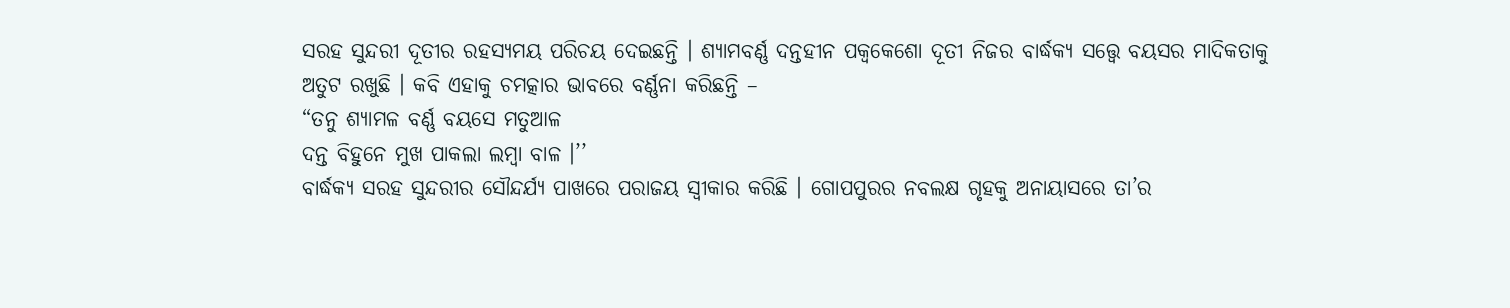ସରହ ସୁନ୍ଦରୀ ଦୂତୀର ରହସ୍ୟମୟ ପରିଚୟ ଦେଇଛନ୍ତି । ଶ୍ୟାମବର୍ଣ୍ଣ ଦନ୍ତହୀନ ପକ୍ବକେଶୋ ଦୂତୀ ନିଜର ବାର୍ଦ୍ଧକ୍ୟ ସତ୍ତ୍ଵେ ବୟସର ମାଦିକତାକୁ ଅତୁଟ ରଖୁଛି । କବି ଏହାକୁ ଚମତ୍କାର ଭାବରେ ବର୍ଣ୍ଣନା କରିଛନ୍ତି –
“ତନୁ ଶ୍ୟାମଳ ବର୍ଣ୍ଣ ବୟସେ ମତୁଆଳ
ଦନ୍ତ ବିହୁନେ ମୁଖ ପାକଲା ଲମ୍ବା ବାଳ ।’’
ବାର୍ଦ୍ଧକ୍ୟ ସରହ ସୁନ୍ଦରୀର ସୌନ୍ଦର୍ଯ୍ୟ ପାଖରେ ପରାଜୟ ସ୍ୱୀକାର କରିଛି । ଗୋପପୁରର ନବଲକ୍ଷ ଗୃହକୁ ଅନାୟାସରେ ତା’ର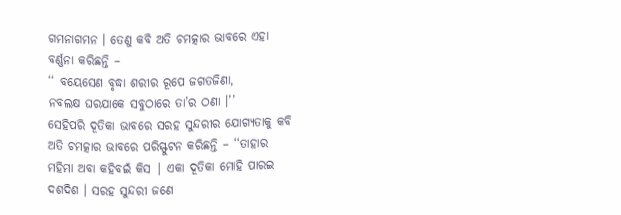ଗମନାଗମନ । ତେଣୁ କବି ଅତି ଚମତ୍କାର ଭାବରେ ଏହା ବର୍ଣ୍ଣନା କରିଛନ୍ତି –
‘‘ ବୟେସେଣ ବୃଦ୍ଧା ଶରୀର ରୂପେ ଜଗତଜିଣା,
ନବଲକ୍ଷ ଘରଯାକେ ସବୁଠାରେ ତା’ର ଠଣା ।’’
ସେହିପରି ଦୂତିକା ଭାବରେ ସରହ ସୁନ୍ଦରୀର ଯୋଗ୍ୟତାକୁ କବି ଅତି ଚମତ୍କାର ଭାବରେ ପରିସ୍ଫୁଟନ କରିଛନ୍ତି – ‘‘ତାହାର ମହିମା ଅବା କହିବଇଁ କିସ | ଏକା ଦୂତିକା ମୋହି ପାରଇ ଦଶଦିଶ । ସରହ ସୁନ୍ଦରୀ ଜଣେ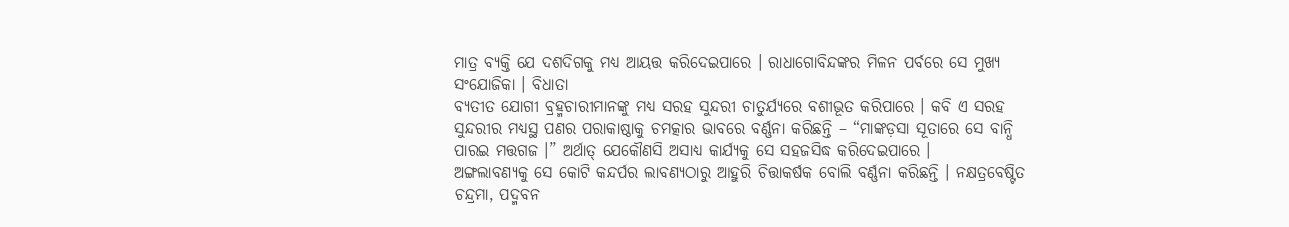ମାତ୍ର ବ୍ୟକ୍ତି ଯେ ଦଶଦିଗକୁ ମଧ୍ୟ ଆୟତ୍ତ କରିଦେଇପାରେ । ରାଧାଗୋବିନ୍ଦଙ୍କର ମିଳନ ପର୍ବରେ ସେ ମୁଖ୍ୟ ସଂଯୋଜିକା । ବିଧାତା
ବ୍ୟତୀତ ଯୋଗୀ ବ୍ରହ୍ମଚାରୀମାନଙ୍କୁ ମଧ୍ୟ ସରହ ସୁନ୍ଦରୀ ଚାତୁର୍ଯ୍ୟରେ ବଶୀଭୂତ କରିପାରେ । କବି ଏ ସରହ ସୁନ୍ଦରୀର ମଧ୍ୟସ୍ଥ ପଣର ପରାକାଷ୍ଠାକୁ ଚମତ୍କାର ଭାବରେ ବର୍ଣ୍ଣନା କରିଛନ୍ତି – “ମାଙ୍କଡ଼ସା ସୂତାରେ ସେ ବାନ୍ଧି ପାରଇ ମତ୍ତଗଜ ।” ଅର୍ଥାତ୍ ଯେକୌଣସି ଅସାଧ୍ୟ କାର୍ଯ୍ୟକୁ ସେ ସହଜସିଦ୍ଧ କରିଦେଇପାରେ ।
ଅଙ୍ଗଲାବଣ୍ୟକୁ ସେ କୋଟି କନ୍ଦର୍ପର ଲାବଣ୍ୟଠାରୁ ଆହୁରି ଚିତ୍ତାକର୍ଷକ ବୋଲି ବର୍ଣ୍ଣନା କରିଛନ୍ତି । ନକ୍ଷତ୍ରବେଷ୍ଟିତ ଚନ୍ଦ୍ରମା, ପଦ୍ମବନ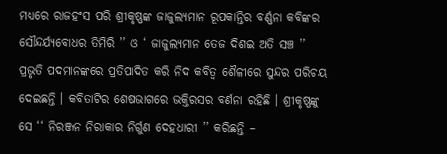ମଧ୍ୟରେ ରାଜହଂସ ପରି ଶ୍ରୀକୃଷ୍ଣଙ୍କ ଜାଜୁଲ୍ୟମାନ ରୂପକାନ୍ତିର ବର୍ଣ୍ଣନା କବିଙ୍କର ସୌନ୍ଦର୍ଯ୍ୟବୋଧର ତିମିରି ’’ ଓ ‘ ଜାଜୁଲ୍ୟମାନ ତେଜ ଦିଶଇ ଅତି ସଞ୍ଚ ’’ ପ୍ରଭୃତି ପଦମାନଙ୍କରେ ପ୍ରତିପାଦିତ କରି ନିଦ କବିତ୍ଵ ଶୈଳୀରେ ସୁନ୍ଦର ପରିଚୟ ଦେଇଛନ୍ତି । କବିତାଟିର ଶେଷଭାଗରେ ଭକ୍ତିରସର ବର୍ଣନା ରହିଛି । ଶ୍ରୀକୃଷ୍ଣଙ୍କୁ ସେ ‘‘ ନିରଞ୍ଜନ ନିରାକାର ନିର୍ଗୁଣ ଦେହଧାରୀ ’’ କରିଛନ୍ତି –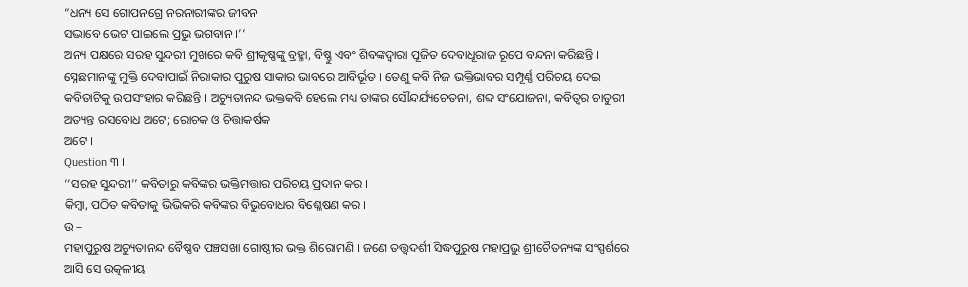“ଧନ୍ୟ ସେ ଗୋପନଗ୍ରେ ନରନାରୀଙ୍କର ଜୀବନ
ସଦ୍ଭାବେ ଭେଟ ପାଇଲେ ପ୍ରଭୁ ଭଗବାନ ।’’
ଅନ୍ୟ ପକ୍ଷରେ ସରହ ସୁନ୍ଦରୀ ମୁଖରେ କବି ଶ୍ରୀକୃଷ୍ଣଙ୍କୁ ବ୍ରହ୍ମା, ବିଷ୍ଣୁ ଏବଂ ଶିବଙ୍କଦ୍ଵାରା ପୂଜିତ ଦେବାଧୂରାଜ ରୂପେ ବନ୍ଦନା କରିଛନ୍ତି । ସ୍ନେଛମାନଙ୍କୁ ମୁକ୍ତି ଦେବାପାଇଁ ନିରାକାର ପୁରୁଷ ସାକାର ଭାବରେ ଆବିର୍ଭୂତ । ତେଣୁ କବି ନିଜ ଭକ୍ତିଭାବର ସମ୍ପୂର୍ଣ୍ଣ ପରିଚୟ ଦେଇ କବିତାଟିକୁ ଉପସଂହାର କରିଛନ୍ତି । ଅଚ୍ୟୁତାନନ୍ଦ ଭକ୍ତକବି ହେଲେ ମଧ୍ୟ ତାଙ୍କର ସୌନ୍ଦର୍ଯ୍ୟଚେତନା, ଶବ୍ଦ ସଂଯୋଜନା, କବିତ୍ଵର ଚାତୁରୀ ଅତ୍ୟନ୍ତ ରସବୋଧ ଅଟେ; ରୋଚକ ଓ ଚିତ୍ତାକର୍ଷକ
ଅଟେ ।
Question ୩ ।
‘‘ସରହ ସୁନ୍ଦରୀ’’ କବିତାରୁ କବିଙ୍କର ଭକ୍ତିମତ୍ତାର ପରିଚୟ ପ୍ରଦାନ କର ।
କିମ୍ବା, ପଠିତ କବିତାକୁ ଭିଭିକରି କବିଙ୍କର ବିଭୁବୋଧର ବିଶ୍ଳେଷଣ କର ।
ଉ –
ମହାପୁରୁଷ ଅଚ୍ୟୁତାନନ୍ଦ ବୈଷ୍ଣବ ପଞ୍ଚସଖା ଗୋଷ୍ଠୀର ଭକ୍ତ ଶିରୋମଣି । ଜଣେ ତତ୍ତ୍ଵଦର୍ଶୀ ସିଦ୍ଧପୁରୁଷ ମହାପ୍ରଭୁ ଶ୍ରୀଚୈତନ୍ୟଙ୍କ ସଂସ୍ପର୍ଶରେ ଆସି ସେ ଉତ୍କଳୀୟ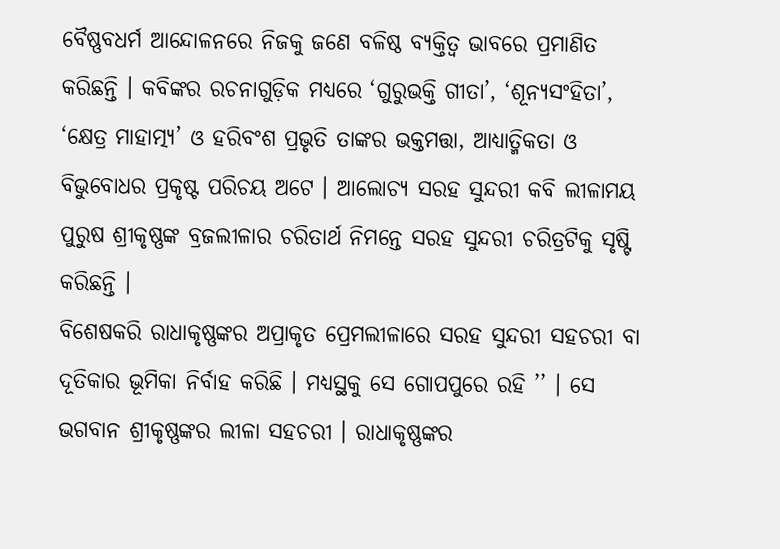ବୈଷ୍ଣବଧର୍ମ ଆନ୍ଦୋଳନରେ ନିଜକୁ ଜଣେ ବଳିଷ୍ଠ ବ୍ୟକ୍ତିତ୍ଵ ଭାବରେ ପ୍ରମାଣିତ କରିଛନ୍ତି । କବିଙ୍କର ରଚନାଗୁଡ଼ିକ ମଧ୍ୟରେ ‘ଗୁରୁଭକ୍ତି ଗୀତା’, ‘ଶୂନ୍ୟସଂହିତା’, ‘କ୍ଷେତ୍ର ମାହାତ୍ମ୍ୟ’ ଓ ହରିବଂଶ ପ୍ରଭୃତି ତାଙ୍କର ଭକ୍ତମତ୍ତା, ଆଧ୍ୟାତ୍ମିକତା ଓ ବିଭୁବୋଧର ପ୍ରକୃଷ୍ଟ ପରିଚୟ ଅଟେ । ଆଲୋଚ୍ୟ ସରହ ସୁନ୍ଦରୀ କବି ଲୀଳାମୟ ପୁରୁଷ ଶ୍ରୀକୃଷ୍ଣଙ୍କ ବ୍ରଜଲୀଳାର ଚରିତାର୍ଥ ନିମନ୍ତେ ସରହ ସୁନ୍ଦରୀ ଚରିତ୍ରଟିକୁ ସୃଷ୍ଟି କରିଛନ୍ତି ।
ବିଶେଷକରି ରାଧାକୃଷ୍ଣଙ୍କର ଅପ୍ରାକୃତ ପ୍ରେମଲୀଳାରେ ସରହ ସୁନ୍ଦରୀ ସହଚରୀ ବା ଦୂତିକାର ଭୂମିକା ନିର୍ବାହ କରିଛି । ମଧ୍ୟସ୍ଥକୁ ସେ ଗୋପପୁରେ ରହି ’’ । ସେ ଭଗବାନ ଶ୍ରୀକୃଷ୍ଣଙ୍କର ଲୀଳା ସହଚରୀ । ରାଧାକୃଷ୍ଣଙ୍କର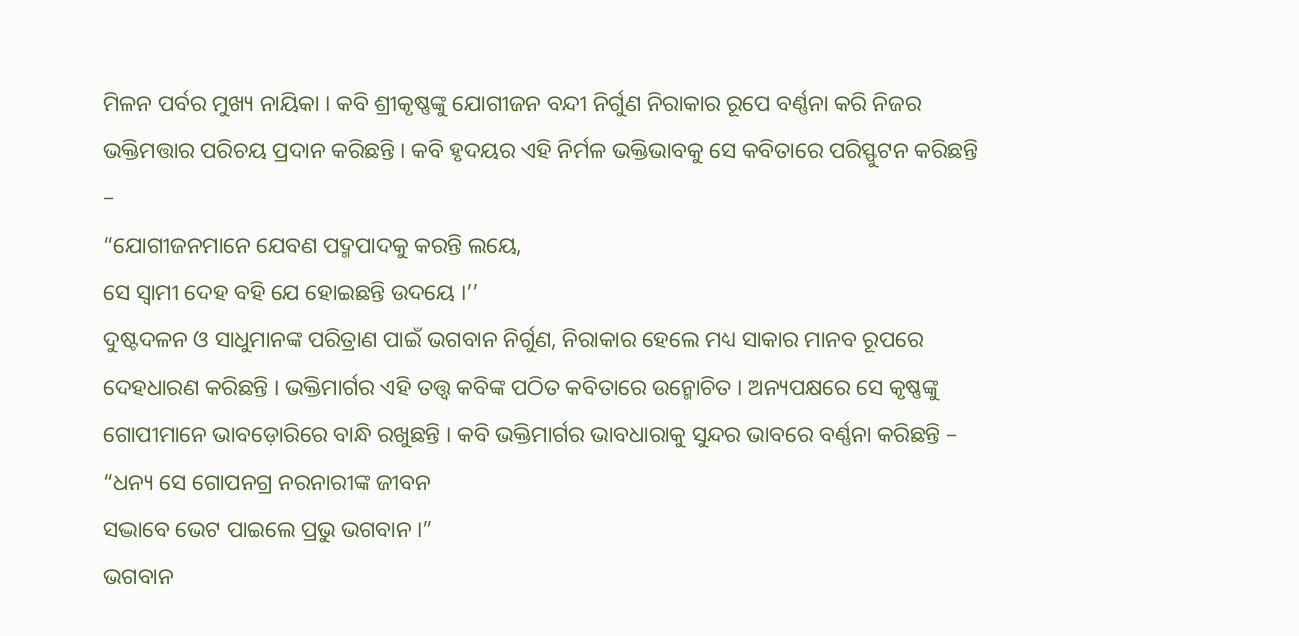ମିଳନ ପର୍ବର ମୁଖ୍ୟ ନାୟିକା । କବି ଶ୍ରୀକୃଷ୍ଣଙ୍କୁ ଯୋଗୀଜନ ବନ୍ଦୀ ନିର୍ଗୁଣ ନିରାକାର ରୂପେ ବର୍ଣ୍ଣନା କରି ନିଜର ଭକ୍ତିମତ୍ତାର ପରିଚୟ ପ୍ରଦାନ କରିଛନ୍ତି । କବି ହୃଦୟର ଏହି ନିର୍ମଳ ଭକ୍ତିଭାବକୁ ସେ କବିତାରେ ପରିସ୍ଫୁଟନ କରିଛନ୍ତି –
“ଯୋଗୀଜନମାନେ ଯେବଣ ପଦ୍ମପାଦକୁ କରନ୍ତି ଲୟେ,
ସେ ସ୍ଵାମୀ ଦେହ ବହି ଯେ ହୋଇଛନ୍ତି ଉଦୟେ ।’’
ଦୁଷ୍ଟଦଳନ ଓ ସାଧୁମାନଙ୍କ ପରିତ୍ରାଣ ପାଇଁ ଭଗବାନ ନିର୍ଗୁଣ, ନିରାକାର ହେଲେ ମଧ୍ୟ ସାକାର ମାନବ ରୂପରେ ଦେହଧାରଣ କରିଛନ୍ତି । ଭକ୍ତିମାର୍ଗର ଏହି ତତ୍ତ୍ଵ କବିଙ୍କ ପଠିତ କବିତାରେ ଉନ୍ମୋଚିତ । ଅନ୍ୟପକ୍ଷରେ ସେ କୃଷ୍ଣଙ୍କୁ ଗୋପୀମାନେ ଭାବଡ଼ୋରିରେ ବାନ୍ଧି ରଖୁଛନ୍ତି । କବି ଭକ୍ତିମାର୍ଗର ଭାବଧାରାକୁ ସୁନ୍ଦର ଭାବରେ ବର୍ଣ୍ଣନା କରିଛନ୍ତି –
“ଧନ୍ୟ ସେ ଗୋପନଗ୍ର ନରନାରୀଙ୍କ ଜୀବନ
ସଦ୍ଭାବେ ଭେଟ ପାଇଲେ ପ୍ରଭୁ ଭଗବାନ ।”
ଭଗବାନ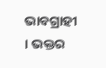ଭାବଗ୍ରାହୀ । ଭକ୍ତର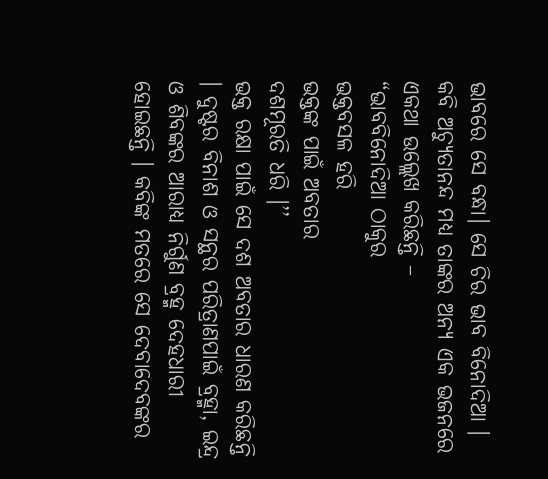ଭାବରେ ସେ ବନ୍ଧା। ସେ ଚିର ଭାବ ବିନୋଦିଆ । କବି ଅଚ୍ୟୁତାନନ୍ଦ ମଧ୍ଯ ତାଙ୍କର ଅନ୍ୟ ଏକ ଭଜନରେ ଏକଥା ଉଲ୍ଲେଖ କରିଛନ୍ତି –
“ଭାବବିନୋଦିଆ ଠାକୁର
ଭକ୍ତବସଳ ହରି
ଭକ୍ତଙ୍କ ପାଇଁ ଅବତାର
ଦଶମୂରତି ଧରି ।’’
ଭକ୍ତ ରକ୍ଷା ପାଇଁ ସେ ଦଶ ଅବତାର ଧାରଣ କରିଛନ୍ତି । ଦୁଷ୍ଟର ବିନାଶ ଓ ସନ୍ଥର ପରିତ୍ରାଣପାଇଁ ବ୍ରହ୍ମା, ଇନ୍ଦ୍ର ଓ ଶିବଙ୍କର ଆରାଧ୍ୟ ନିର୍ଗୁଣ ବ୍ରହ୍ମ ଦେହଧାରୀ ହୋଇଛନ୍ତି । କବିଙ୍କ ମତରେ ସେ ଦେବାଦେବଙ୍କର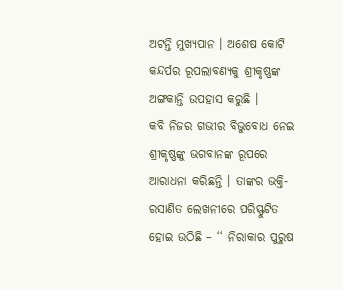ଅଟନ୍ତି ମୁଖ୍ୟପାନ । ଅଶେଷ କୋଟି କନ୍ଦର୍ପର ରୂପଲାବଣ୍ୟକୁ ଶ୍ରୀକୃଷ୍ଣଙ୍କ ଅଙ୍ଗକାନ୍ତି ଉପହାସ କରୁଛି ।
କବି ନିଜର ଗଭୀର ବିଭୁବୋଧ ନେଇ ଶ୍ରୀକୃଷ୍ଣଙ୍କୁ ଭଗବାନଙ୍କ ରୂପରେ ଆରାଧନା କରିଛନ୍ତି । ତାଙ୍କର ଭକ୍ତି-ରସାଣିତ ଲେଖନୀରେ ପରିସ୍ଫୁଟିତ ହୋଇ ଉଠିଛି – ‘‘ ନିରାକାର ପୁରୁଷ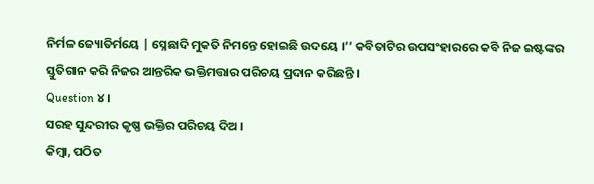ନିର୍ମଳ ଜ୍ୟୋତିର୍ମୟେ | ସ୍ନେଛାଦି ମୁକତି ନିମନ୍ତେ ହୋଇଛି ଉଦୟେ ।’’ କବିତାଟିର ଉପସଂହାରରେ କବି ନିଜ ଇଷ୍ଟଙ୍କର ସ୍ତୁତିଗାନ କରି ନିଜର ଆନ୍ତରିକ ଭକ୍ତିମତ୍ତାର ପରିଚୟ ପ୍ରଦାନ କରିଛନ୍ତି ।
Question ୪।
ସରହ ସୁନ୍ଦରୀର କୃଷ୍ଣ ଭକ୍ତିର ପରିଚୟ ଦିଅ ।
କିମ୍ବା, ପଠିତ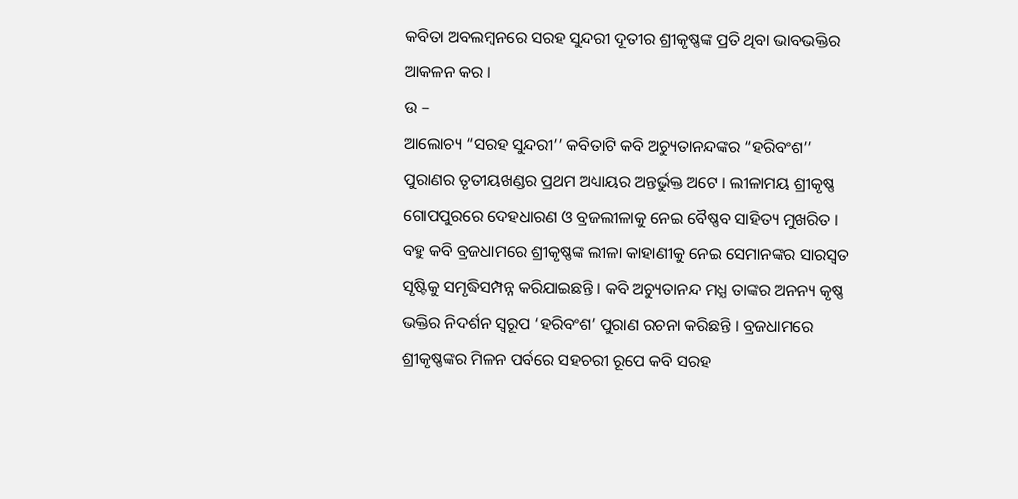କବିତା ଅବଲମ୍ବନରେ ସରହ ସୁନ୍ଦରୀ ଦୂତୀର ଶ୍ରୀକୃଷ୍ଣଙ୍କ ପ୍ରତି ଥିବା ଭାବଭକ୍ତିର ଆକଳନ କର ।
ଉ –
ଆଲୋଚ୍ୟ “ସରହ ସୁନ୍ଦରୀ’’ କବିତାଟି କବି ଅଚ୍ୟୁତାନନ୍ଦଙ୍କର “ହରିବଂଶ’’ ପୁରାଣର ତୃତୀୟଖଣ୍ଡର ପ୍ରଥମ ଅଧ୍ୟାୟର ଅନ୍ତର୍ଭୁକ୍ତ ଅଟେ । ଲୀଳାମୟ ଶ୍ରୀକୃଷ୍ଣ ଗୋପପୁରରେ ଦେହଧାରଣ ଓ ବ୍ରଜଲୀଳାକୁ ନେଇ ବୈଷ୍ଣବ ସାହିତ୍ୟ ମୁଖରିତ । ବହୁ କବି ବ୍ରଜଧାମରେ ଶ୍ରୀକୃଷ୍ଣଙ୍କ ଲୀଳା କାହାଣୀକୁ ନେଇ ସେମାନଙ୍କର ସାରସ୍ବତ ସୃଷ୍ଟିକୁ ସମୃଦ୍ଧିସମ୍ପନ୍ନ କରିଯାଇଛନ୍ତି । କବି ଅଚ୍ୟୁତାନନ୍ଦ ମଧ୍ଯ ତାଙ୍କର ଅନନ୍ୟ କୃଷ୍ଣ ଭକ୍ତିର ନିଦର୍ଶନ ସ୍ୱରୂପ ‘ହରିବଂଶ’ ପୁରାଣ ରଚନା କରିଛନ୍ତି । ବ୍ରଜଧାମରେ ଶ୍ରୀକୃଷ୍ଣଙ୍କର ମିଳନ ପର୍ବରେ ସହଚରୀ ରୂପେ କବି ସରହ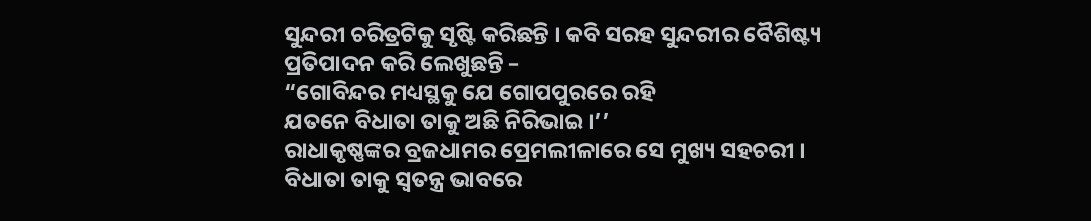ସୁନ୍ଦରୀ ଚରିତ୍ରଟିକୁ ସୃଷ୍ଟି କରିଛନ୍ତି । କବି ସରହ ସୁନ୍ଦରୀର ବୈଶିଷ୍ଟ୍ୟ ପ୍ରତିପାଦନ କରି ଲେଖୁଛନ୍ତି –
“ଗୋବିନ୍ଦର ମଧ୍ୟସ୍ଥକୁ ଯେ ଗୋପପୁରରେ ରହି
ଯତନେ ବିଧାତା ତାକୁ ଅଛି ନିରିଭାଇ ।’’
ରାଧାକୃଷ୍ଣଙ୍କର ବ୍ରଜଧାମର ପ୍ରେମଲୀଳାରେ ସେ ମୁଖ୍ୟ ସହଚରୀ । ବିଧାତା ତାକୁ ସ୍ଵତନ୍ତ୍ର ଭାବରେ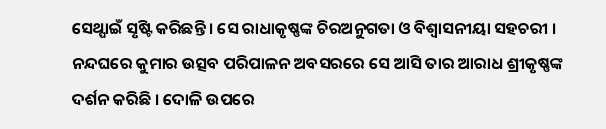ସେଥ୍ପାଇଁ ସୃଷ୍ଟି କରିଛନ୍ତି । ସେ ରାଧାକୃଷ୍ଣଙ୍କ ଚିରଅନୁଗତା ଓ ବିଶ୍ଵାସନୀୟା ସହଚରୀ । ନନ୍ଦଘରେ କୁମାର ଉତ୍ସବ ପରିପାଳନ ଅବସରରେ ସେ ଆସି ତାର ଆରାଧ ଶ୍ରୀକୃଷ୍ଣଙ୍କ ଦର୍ଶନ କରିଛି । ଦୋଳି ଉପରେ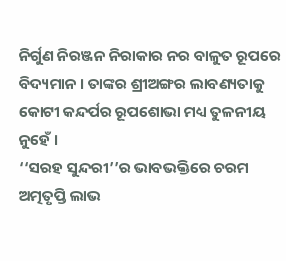ନିର୍ଗୁଣ ନିରଞ୍ଜନ ନିରାକାର ନର ବାଳୁତ ରୂପରେ ବିଦ୍ୟମାନ । ତାଙ୍କର ଶ୍ରୀଅଙ୍ଗର ଲାବଣ୍ୟତାକୁ କୋଟୀ କନ୍ଦର୍ପର ରୂପଶୋଭା ମଧ୍ୟ ତୁଳନୀୟ ନୁହେଁ ।
‘‘ସରହ ସୁନ୍ଦରୀ’’ର ଭାବଭକ୍ତିରେ ଚରମ ଅତ୍ମତୃପ୍ତି ଲାଭ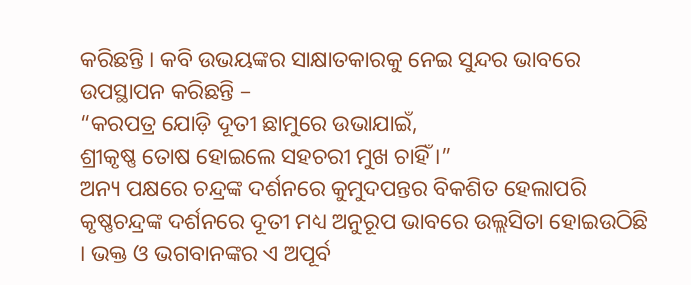କରିଛନ୍ତି । କବି ଉଭୟଙ୍କର ସାକ୍ଷାତକାରକୁ ନେଇ ସୁନ୍ଦର ଭାବରେ ଉପସ୍ଥାପନ କରିଛନ୍ତି –
“କରପତ୍ର ଯୋଡ଼ି ଦୂତୀ ଛାମୁରେ ଉଭାଯାଇଁ,
ଶ୍ରୀକୃଷ୍ଣ ତୋଷ ହୋଇଲେ ସହଚରୀ ମୁଖ ଚାହିଁ ।”
ଅନ୍ୟ ପକ୍ଷରେ ଚନ୍ଦ୍ରଙ୍କ ଦର୍ଶନରେ କୁମୁଦପନ୍ତର ବିକଶିତ ହେଲାପରି କୃଷ୍ଣଚନ୍ଦ୍ରଙ୍କ ଦର୍ଶନରେ ଦୂତୀ ମଧ୍ୟ ଅନୁରୂପ ଭାବରେ ଉଲ୍ଲସିତା ହୋଇଉଠିଛି । ଭକ୍ତ ଓ ଭଗବାନଙ୍କର ଏ ଅପୂର୍ବ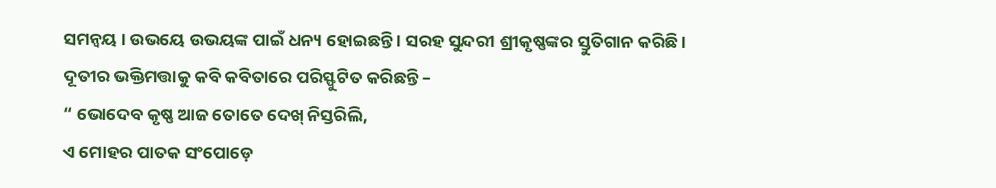ସମନ୍ବୟ । ଉଭୟେ ଉଭୟଙ୍କ ପାଇଁ ଧନ୍ୟ ହୋଇଛନ୍ତି । ସରହ ସୁନ୍ଦରୀ ଶ୍ରୀକୃଷ୍ଣଙ୍କର ସ୍ତୁତିଗାନ କରିଛି । ଦୂତୀର ଭକ୍ତିମତ୍ତାକୁ କବି କବିତାରେ ପରିସ୍ଫୁଟିତ କରିଛନ୍ତି –
“ ଭୋଦେବ କୃଷ୍ଣ ଆଜ ତୋତେ ଦେଖ୍ ନିସ୍ତରିଲି,
ଏ ମୋହର ପାତକ ସଂପୋଡ଼େ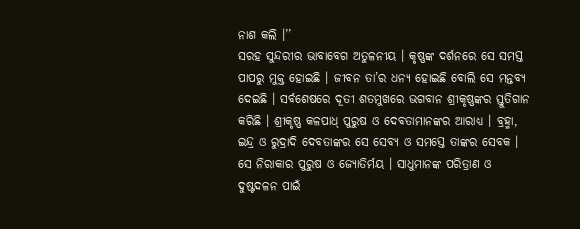ନାଶ କଲି ।’’
ସରହ ସୁନ୍ଦରୀର ଭାବାବେଗ ଅତୁଳନୀୟ । କୃଷ୍ଣଙ୍କ ଦର୍ଶନରେ ସେ ସମସ୍ତ ପାପରୁ ମୁକ୍ତ ହୋଇଛି । ଜୀବନ ତା’ର ଧନ୍ୟ ହୋଇଛି ବୋଲି ସେ ମନ୍ତବ୍ୟ ଦେଇଛି । ସର୍ବଶେଷରେ ଦୂତୀ ଶତମୁଖରେ ଭଗବାନ ଶ୍ରୀକୃଷ୍ଣଙ୍କର ସ୍ତୁତିଗାନ କରିଛି । ଶ୍ରୀକୃଷ୍ଣ କଳପାଧ୍ ପୁରୁଷ ଓ ଦେବତାମାନଙ୍କର ଆରାଧ୍ୟ । ବ୍ରହ୍ମା, ଇନ୍ଦ୍ର ଓ ରୁଦ୍ରାଦି ଦେବତାଙ୍କର ସେ ସେବ୍ୟ ଓ ସମସ୍ତେ ତାଙ୍କର ସେବକ । ସେ ନିରାକାର ପୁରୁଷ ଓ ଜ୍ୟୋତିର୍ମୟ । ସାଧୁମାନଙ୍କ ପରିତ୍ରାଣ ଓ ଦୁଷ୍ଟଦଳନ ପାଇଁ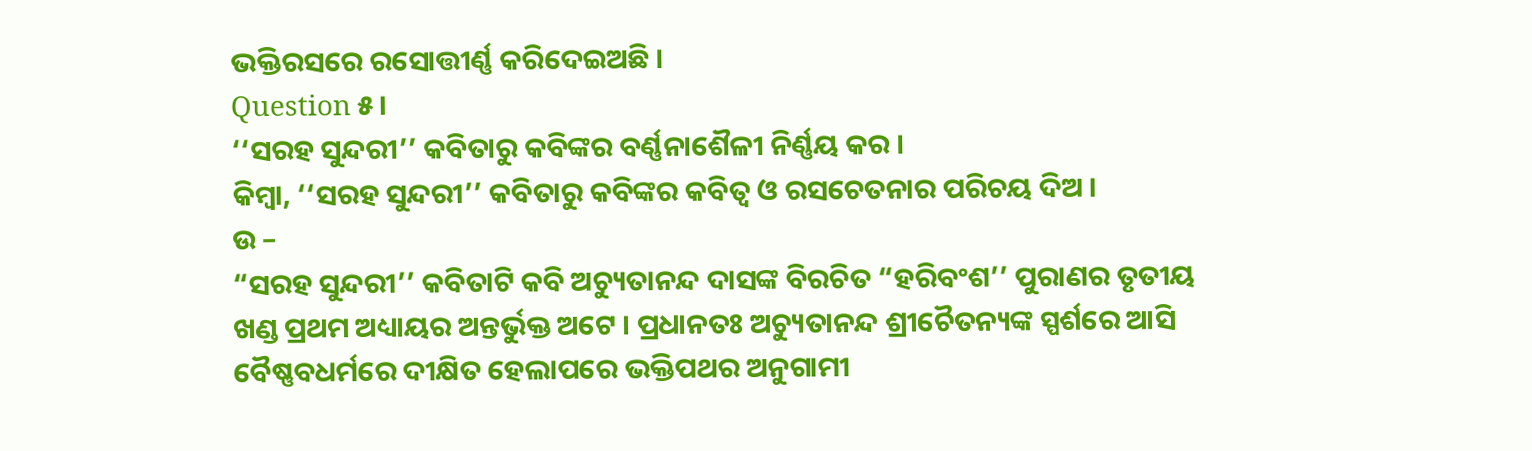ଭକ୍ତିରସରେ ରସୋତ୍ତୀର୍ଣ୍ଣ କରିଦେଇଅଛି ।
Question ୫।
‘‘ସରହ ସୁନ୍ଦରୀ’’ କବିତାରୁ କବିଙ୍କର ବର୍ଣ୍ଣନାଶୈଳୀ ନିର୍ଣ୍ଣୟ କର ।
କିମ୍ବା, ‘‘ସରହ ସୁନ୍ଦରୀ’’ କବିତାରୁ କବିଙ୍କର କବିତ୍ଵ ଓ ରସଚେତନାର ପରିଚୟ ଦିଅ ।
ଉ –
“ସରହ ସୁନ୍ଦରୀ’’ କବିତାଟି କବି ଅଚ୍ୟୁତାନନ୍ଦ ଦାସଙ୍କ ବିରଚିତ “ହରିବଂଶ’’ ପୁରାଣର ତୃତୀୟ ଖଣ୍ଡ ପ୍ରଥମ ଅଧ୍ୟାୟର ଅନ୍ତର୍ଭୁକ୍ତ ଅଟେ । ପ୍ରଧାନତଃ ଅଚ୍ୟୁତାନନ୍ଦ ଶ୍ରୀଚୈତନ୍ୟଙ୍କ ସ୍ପର୍ଶରେ ଆସି ବୈଷ୍ଣବଧର୍ମରେ ଦୀକ୍ଷିତ ହେଲାପରେ ଭକ୍ତିପଥର ଅନୁଗାମୀ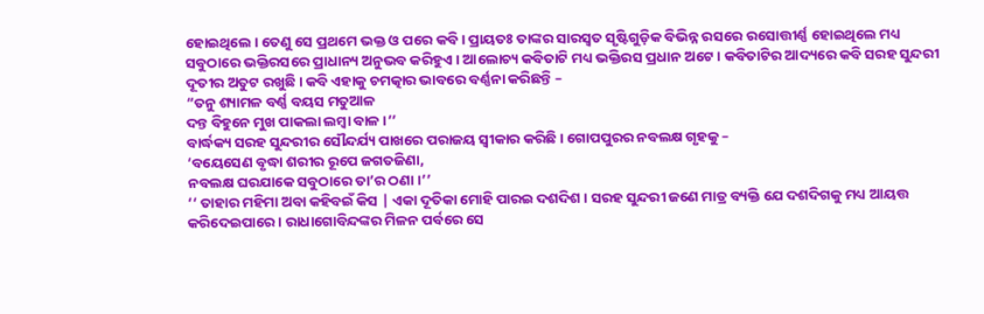ହୋଇଥିଲେ । ତେଣୁ ସେ ପ୍ରଥମେ ଭକ୍ତ ଓ ପରେ କବି । ପ୍ରାୟତଃ ତାଙ୍କର ସାରସ୍ବତ ସୃଷ୍ଟିଗୁଡ଼ିକ ବିଭିନ୍ନ ରସରେ ରସୋତ୍ତୀର୍ଣ୍ଣ ହୋଇଥିଲେ ମଧ୍ୟ ସବୁଠାରେ ଭକ୍ତିରସରେ ପ୍ରାଧାନ୍ୟ ଅନୁଭବ କରିହୁଏ । ଆଲୋଚ୍ୟ କବିତାଟି ମଧ୍ୟ ଭକ୍ତିରସ ପ୍ରଧାନ ଅଟେ । କବିତାଟିର ଆଦ୍ୟରେ କବି ସରହ ସୁନ୍ଦରୀ ଦୂତୀର ଅତୁଟ ରଖୁଛି । କବି ଏହାକୁ ଚମତ୍କାର ଭାବରେ ବର୍ଣ୍ଣନା କରିଛନ୍ତି –
“ତନୁ ଶ୍ୟାମଳ ବର୍ଣ୍ଣ ବୟସ ମତୁଆଳ
ଦନ୍ତ ବିହୁନେ ମୁଖ ପାକଲା ଲମ୍ବା ବାଳ ।’’
ବାର୍ଦ୍ଧକ୍ୟ ସରହ ସୁନ୍ଦରୀର ସୌନ୍ଦର୍ଯ୍ୟ ପାଖରେ ପରାଜୟ ସ୍ବୀକାର କରିଛି । ଗୋପପୁରର ନବଲକ୍ଷ ଗୃହକୁ –
‘ବୟେସେଣ ବୃଦ୍ଧା ଶରୀର ରୂପେ ଜଗତଜିଣା,
ନବଲକ୍ଷ ଘରଯାକେ ସବୁଠାରେ ତା’ର ଠଣା ।’’
‘‘ ତାହାର ମହିମା ଅବା କହିବଇଁ କିସ | ଏକା ଦୂତିକା ମୋହି ପାରଇ ଦଶଦିଶ । ସରହ ସୁନ୍ଦରୀ ଜଣେ ମାତ୍ର ବ୍ୟକ୍ତି ଯେ ଦଶଦିଗକୁ ମଧ୍ୟ ଆୟତ୍ତ କରିଦେଇପାରେ । ରାଧାଗୋବିନ୍ଦଙ୍କର ମିଳନ ପର୍ବରେ ସେ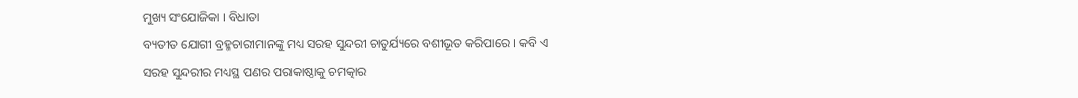ମୁଖ୍ୟ ସଂଯୋଜିକା । ବିଧାତା
ବ୍ୟତୀତ ଯୋଗୀ ବ୍ରହ୍ମଚାରୀମାନଙ୍କୁ ମଧ୍ୟ ସରହ ସୁନ୍ଦରୀ ଚାତୁର୍ଯ୍ୟରେ ବଶୀଭୂତ କରିପାରେ । କବି ଏ ସରହ ସୁନ୍ଦରୀର ମଧ୍ୟସ୍ଥ ପଣର ପରାକାଷ୍ଠାକୁ ଚମତ୍କାର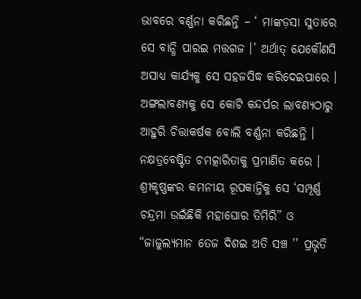ଭାବରେ ବର୍ଣ୍ଣନା କରିଛନ୍ତି – ‘ ମାଙ୍କଡ଼ସା ସୁତାରେ ସେ ବାନ୍ଧି ପାରଇ ମତ୍ତଗଜ ।’ ଅର୍ଥାତ୍ ଯେକୌଣସି ଅସାଧ୍ୟ କାର୍ଯ୍ୟକୁ ସେ ସହଜସିଦ୍ଧ କରିଦେଇପାରେ ।
ଅଙ୍ଗଲାବଣ୍ୟକୁ ସେ କୋଟି କନ୍ଦର୍ପର ଲାବଣ୍ୟଠାରୁ ଆହୁରି ଚିତ୍ତାକର୍ଷକ ବୋଲି ବର୍ଣ୍ଣନା କରିଛନ୍ତି । ନକ୍ଷତ୍ରବେଷ୍ଟିତ ଚମତ୍କାରିତାକୁ ପ୍ରମାଣିତ କରେ । ଶ୍ରୀକୃଷ୍ଣଙ୍କର କମନୀୟ ରୂପକାନ୍ତିକୁ ସେ ‘ସମ୍ପୂର୍ଣ୍ଣ ଚନ୍ଦ୍ରମା ଉଇଁଛିକି ମହାଘୋର ତିମିରି” ଓ “ଜାଜୁଲ୍ୟମାନ ତେଜ ଦିଶଇ ଅତି ସଞ୍ଚ ’’ ପ୍ରଭୃତି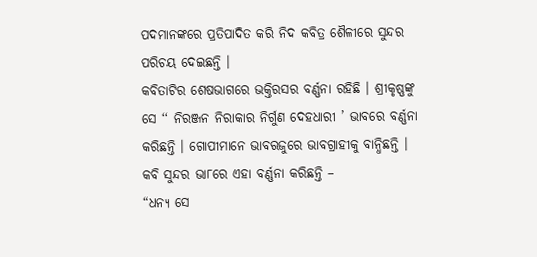ପଦମାନଙ୍କରେ ପ୍ରତିପାଦିତ କରି ନିଦ କବିତ୍ର ଶୈଳୀରେ ସୁନ୍ଦର ପରିଚୟ ଦେଇଛନ୍ତି ।
କବିତାଟିର ଶେଷଭାଗରେ ଭକ୍ତିରସର ବର୍ଣ୍ଣନା ରହିଛି । ଶ୍ରୀକୃଷ୍ଣଙ୍କୁ ସେ ‘‘ ନିରଞ୍ଜନ ନିରାକାର ନିର୍ଗୁଣ ଦେହଧାରୀ ’ ଭାବରେ ବର୍ଣ୍ଣନା କରିଛନ୍ତି । ଗୋପୀମାନେ ଭାବଋଜୁରେ ଭାବଗ୍ରାହୀକୁ ବାନ୍ଧିଛନ୍ତି । କବି ସୁନ୍ଦର ଭା୮ରେ ଏହା ବର୍ଣ୍ଣନା କରିଛନ୍ତି –
“ଧନ୍ୟ ସେ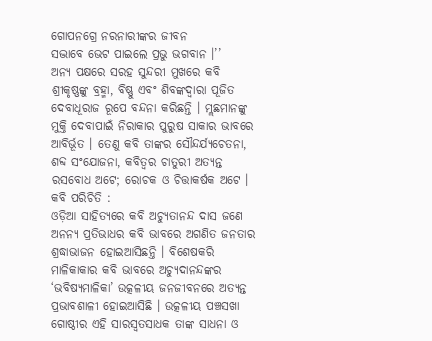ଗୋପନଗ୍ରେ ନରନାରୀଙ୍କର ଜୀବନ
ସଦ୍ଭାବେ ଭେଟ ପାଇଲେ ପ୍ରଭୁ ଭଗବାନ ।’’
ଅନ୍ୟ ପକ୍ଷରେ ସରହ ସୁନ୍ଦରୀ ମୁଖରେ କବି ଶ୍ରୀକୃଷ୍ଣଙ୍କୁ ବ୍ରହ୍ମା, ବିଷ୍ଣୁ ଏବଂ ଶିବଙ୍କଦ୍ଵାରା ପୂଜିତ ଦେବାଧୂରାଜ ରୂପେ ବନ୍ଦନା କରିଛନ୍ତି । ମ୍ଲଛମାନଙ୍କୁ ମୁକ୍ତି ଦେବାପାଇଁ ନିରାକାର ପୁରୁଷ ସାକାର ଭାବରେ ଆବିର୍ଭୂତ । ତେଣୁ କବି ତାଙ୍କର ସୌନ୍ଦର୍ଯ୍ୟଚେତନା, ଶବ୍ଦ ସଂଯୋଜନା, କବିତ୍ଵର ଚାତୁରୀ ଅତ୍ୟନ୍ତ ରସବୋଧ ଅଟେ; ରୋଚକ ଓ ଚିତ୍ତାକର୍ଷକ ଅଟେ ।
କବି ପରିଚିତି :
ଓଡ଼ିଆ ସାହିତ୍ୟରେ କବି ଅଚ୍ୟୁତାନନ୍ଦ ଦାସ ଜଣେ ଅନନ୍ୟ ପ୍ରତିଭାଧର କବି ଭାବରେ ଅଗଣିତ ଜନତାର ଶ୍ରଦ୍ଧାଭାଜନ ହୋଇଆସିଛନ୍ତି । ବିଶେଷକରି ମାଳିକାକାର କବି ଭାବରେ ଅଚ୍ୟୁଦାନନ୍ଦଙ୍କର ‘ଭବିଷ୍ୟମାଳିକା’ ଉତ୍କଳୀୟ ଜନଜୀବନରେ ଅତ୍ୟନ୍ତ ପ୍ରଭାବଶାଳୀ ହୋଇଆସିଛି । ଉତ୍କଳୀୟ ପଞ୍ଚସଖା ଗୋଷ୍ଠୀର ଏହି ସାରସ୍ଵତସାଧକ ତାଙ୍କ ସାଧନା ଓ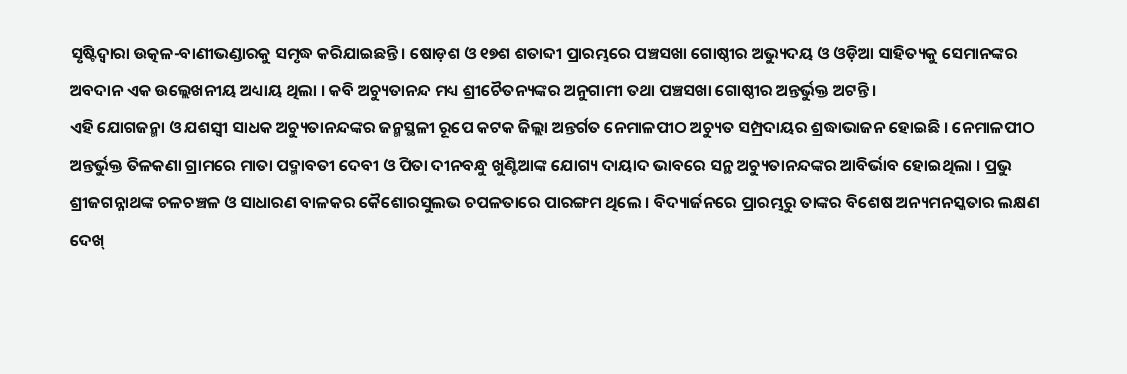ସୃଷ୍ଟିଦ୍ୱାରା ଉତ୍କଳ-ବାଣୀଭଣ୍ଡାରକୁ ସମୃଦ୍ଧ କରିଯାଇଛନ୍ତି । ଷୋଡ଼ଶ ଓ ୧୭ଶ ଶତାବ୍ଦୀ ପ୍ରାରମ୍ଭରେ ପଞ୍ଚସଖା ଗୋଷ୍ଠୀର ଅଭ୍ୟୁଦୟ ଓ ଓଡ଼ିଆ ସାହିତ୍ୟକୁ ସେମାନଙ୍କର ଅବଦାନ ଏକ ଉଲ୍ଲେଖନୀୟ ଅଧ୍ୟାୟ ଥିଲା । କବି ଅଚ୍ୟୁତାନନ୍ଦ ମଧ୍ୟ ଶ୍ରୀଚୈତନ୍ୟଙ୍କର ଅନୁଗାମୀ ତଥା ପଞ୍ଚସଖା ଗୋଷ୍ଠୀର ଅନ୍ତର୍ଭୁକ୍ତ ଅଟନ୍ତି ।
ଏହି ଯୋଗଜନ୍ମା ଓ ଯଶସ୍ବୀ ସାଧକ ଅଚ୍ୟୁତାନନ୍ଦଙ୍କର ଜନ୍ମସ୍ଥଳୀ ରୂପେ କଟକ ଜିଲ୍ଲା ଅନ୍ତର୍ଗତ ନେମାଳପୀଠ ଅଚ୍ୟୁତ ସମ୍ପ୍ରଦାୟର ଶ୍ରଦ୍ଧାଭାଜନ ହୋଇଛି । ନେମାଳପୀଠ ଅନ୍ତର୍ଭୁକ୍ତ ତିଳକଣା ଗ୍ରାମରେ ମାତା ପଦ୍ମାବତୀ ଦେବୀ ଓ ପିତା ଦୀନବନ୍ଧୁ ଖୁଣ୍ଟିଆଙ୍କ ଯୋଗ୍ୟ ଦାୟାଦ ଭାବରେ ସନ୍ଥ ଅଚ୍ୟୁତାନନ୍ଦଙ୍କର ଆବିର୍ଭାବ ହୋଇଥିଲା । ପ୍ରଭୁ ଶ୍ରୀଜଗନ୍ନାଥଙ୍କ ଚଳଚଞ୍ଚଳ ଓ ସାଧାରଣ ବାଳକର କୈଶୋରସୁଲଭ ଚପଳତାରେ ପାରଙ୍ଗମ ଥିଲେ । ବିଦ୍ୟାର୍ଜନରେ ପ୍ରାରମ୍ଭରୁ ତାଙ୍କର ବିଶେଷ ଅନ୍ୟମନସ୍କତାର ଲକ୍ଷଣ ଦେଖ୍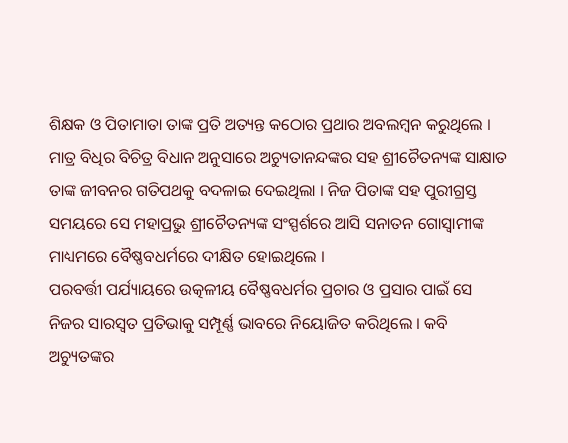ଶିକ୍ଷକ ଓ ପିତାମାତା ତାଙ୍କ ପ୍ରତି ଅତ୍ୟନ୍ତ କଠୋର ପ୍ରଥାର ଅବଲମ୍ବନ କରୁଥିଲେ ।
ମାତ୍ର ବିଧିର ବିଚିତ୍ର ବିଧାନ ଅନୁସାରେ ଅଚ୍ୟୁତାନନ୍ଦଙ୍କର ସହ ଶ୍ରୀଚୈତନ୍ୟଙ୍କ ସାକ୍ଷାତ ତାଙ୍କ ଜୀବନର ଗତିପଥକୁ ବଦଳାଇ ଦେଇଥିଲା । ନିଜ ପିତାଙ୍କ ସହ ପୁରୀଗ୍ରସ୍ତ ସମୟରେ ସେ ମହାପ୍ରଭୁ ଶ୍ରୀଚୈତନ୍ୟଙ୍କ ସଂସ୍ପର୍ଶରେ ଆସି ସନାତନ ଗୋସ୍ଵାମୀଙ୍କ ମାଧ୍ୟମରେ ବୈଷ୍ଣବଧର୍ମରେ ଦୀକ୍ଷିତ ହୋଇଥିଲେ ।
ପରବର୍ତ୍ତୀ ପର୍ଯ୍ୟାୟରେ ଉତ୍କଳୀୟ ବୈଷ୍ଣବଧର୍ମର ପ୍ରଚାର ଓ ପ୍ରସାର ପାଇଁ ସେ ନିଜର ସାରସ୍ଵତ ପ୍ରତିଭାକୁ ସମ୍ପୂର୍ଣ୍ଣ ଭାବରେ ନିୟୋଜିତ କରିଥିଲେ । କବି ଅଚ୍ୟୁତଙ୍କର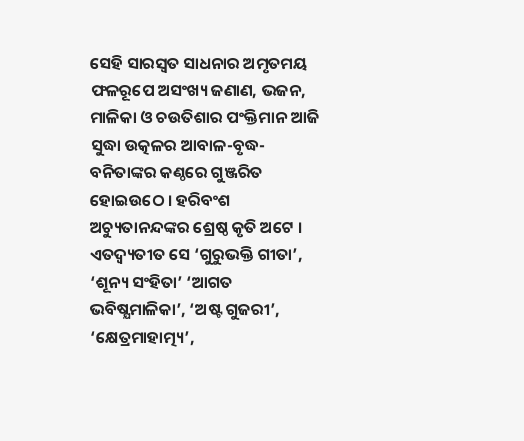ସେହି ସାରସ୍ଵତ ସାଧନାର ଅମୃତମୟ ଫଳରୂପେ ଅସଂଖ୍ୟ ଜଣାଣ, ଭଜନ, ମାଳିକା ଓ ଚଉତିଶାର ପଂକ୍ତିମାନ ଆଜି ସୁଦ୍ଧା ଉତ୍କଳର ଆବାଳ-ବୃଦ୍ଧ-ବନିତାଙ୍କର କଣ୍ଠରେ ଗୁଞ୍ଜରିତ ହୋଇଉଠେ । ହରିବଂଶ ଅଚ୍ୟୁତାନନ୍ଦଙ୍କର ଶ୍ରେଷ୍ଠ କୃତି ଅଟେ । ଏତଦ୍ବ୍ୟତୀତ ସେ ‘ଗୁରୁଭକ୍ତି ଗୀତା’, ‘ଶୂନ୍ୟ ସଂହିତା’ ‘ଆଗତ ଭବିଷ୍ଯମାଳିକା’, ‘ଅଷ୍ଟ ଗୁଜରୀ’, ‘କ୍ଷେତ୍ରମାହାତ୍ମ୍ୟ’,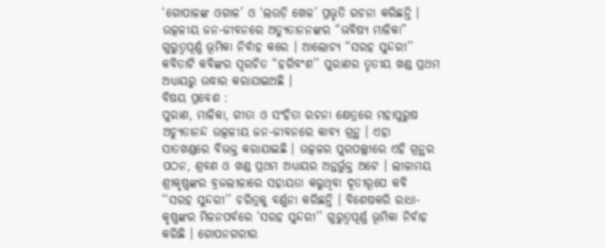‘ଗୋପାଳଙ୍କ ଓଗାଳ’ ଓ ‘ଲଉଡ଼ି ଖେଳ’ ପ୍ରଭୃତି ରଚନା କରିଛନ୍ତି ।
ଉତ୍କଳୀୟ ଜନ-ଜୀବନରେ ଅତ୍ୟୁତାନନଙ୍କର “ଭବିଷ୍ୟ ମାଳିକା” ଗୁରୁତ୍ଵପୂର୍ଣ୍ଣ ଭୂମିକା ନିର୍ବାହ କରେ । ଆଲୋଚ୍ୟ “ସରହ ସୁନ୍ଦରୀ’’ କବିତାଟି କବିଙ୍କର ସ୍ଵରଚିତ “ହରିବଂଶ’’ ପୁରାଣର ତୃତୀୟ ଖଣ୍ଡ ପ୍ରଥମ ଅଧ୍ୟାୟରୁ ଉଦ୍ଧାର କରାଯାଇଅଛି ।
ବିଷୟ ପ୍ରବେଶ :
ପୁରାଣ, ମାଳିକା, ଗୀତା ଓ ସଂହିତା ରଚନା କ୍ଷେତ୍ରରେ ମହାପୁରୁଷ ଅଚ୍ୟୁତାନନ୍ଦ ଉତ୍କଳୀୟ ଜନ-ଜୀବନରେ କାବ୍ୟ ଗ୍ରନ୍ଥ । ଏହା ସାତଖଣ୍ଡରେ ବିଭକ୍ତ କରାଯାଇଛି । ଉତ୍କଳର ପୁରପଲ୍ଲୀରେ ଏହି ଗ୍ରନ୍ଥର ପଠନ, ଶ୍ରବଣ ଓ ଖଣ୍ଡ ପ୍ରଥମ ଅଧ୍ୟାୟର ଅନ୍ତର୍ଭୁକ୍ତ ଅଟେ । ଲୀଳାମୟ ଶ୍ରୀକୃଷ୍ଣଙ୍କର ବ୍ରଜଲୀଳାରେ ସହାୟତା କରୁଥିବା ଦୂତୀରୂପେ କବି ‘‘ସରହ ସୁନ୍ଦରୀ’’ ଚରିତ୍ରକୁ ବର୍ଣ୍ଣନା କରିଛନ୍ତି । ବିଶେଷକରି ରାଧା-କୃଷ୍ଣଙ୍କର ମିଳନପର୍ବରେ ‘ସରହ ସୁନ୍ଦରୀ’’ ଗୁରୁତ୍ଵପୂର୍ଣ୍ଣ ଭୂମିକା ନିର୍ବାହ କରିଛି । ଗୋପନଗରୀର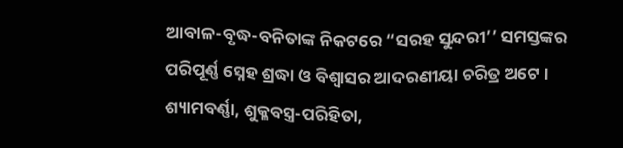ଆବାଳ-ବୃଦ୍ଧ-ବନିତାଙ୍କ ନିକଟରେ “ସରହ ସୁନ୍ଦରୀ’’ ସମସ୍ତଙ୍କର ପରିପୂର୍ଣ୍ଣ ସ୍ନେହ ଶ୍ରଦ୍ଧା ଓ ବିଶ୍ୱାସର ଆଦରଣୀୟା ଚରିତ୍ର ଅଟେ । ଶ୍ୟାମବର୍ଣ୍ଣା, ଶୁକ୍ଳବସ୍ତ୍ର-ପରିହିତା,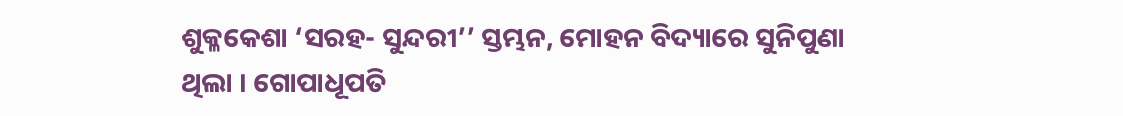ଶୁକ୍ଳକେଶା ‘ସରହ- ସୁନ୍ଦରୀ’’ ସ୍ତମ୍ଭନ, ମୋହନ ବିଦ୍ୟାରେ ସୁନିପୁଣା ଥିଲା । ଗୋପାଧୂପତି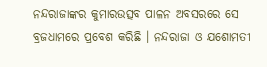ନନ୍ଦରାଜାଙ୍କର କୁମାରଉତ୍ସବ ପାଳନ ଅବସରରେ ସେ ବ୍ରଜଧାମରେ ପ୍ରବେଶ କରିଛି । ନନ୍ଦରାଜା ଓ ଯଶୋମତୀ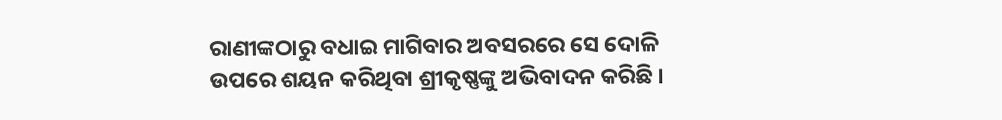ରାଣୀଙ୍କଠାରୁ ବଧାଇ ମାଗିବାର ଅବସରରେ ସେ ଦୋଳି ଉପରେ ଶୟନ କରିଥିବା ଶ୍ରୀକୃଷ୍ଣଙ୍କୁ ଅଭିବାଦନ କରିଛି ।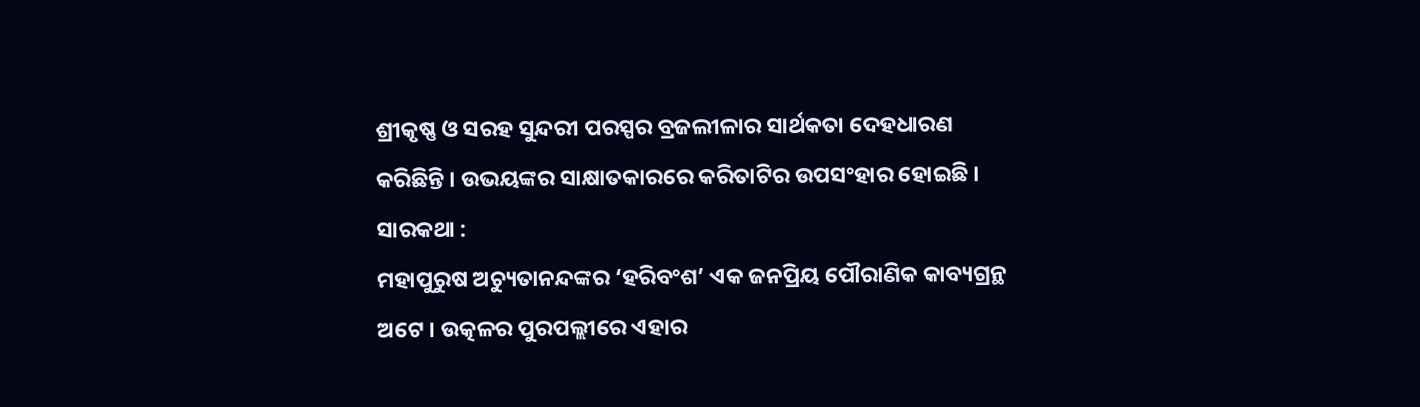ଶ୍ରୀକୃଷ୍ଣ ଓ ସରହ ସୁନ୍ଦରୀ ପରସ୍ପର ବ୍ରଜଲୀଳାର ସାର୍ଥକତା ଦେହଧାରଣ କରିଛିନ୍ତି । ଉଭୟଙ୍କର ସାକ୍ଷାତକାରରେ କରିତାଟିର ଉପସଂହାର ହୋଇଛି ।
ସାରକଥା :
ମହାପୁରୁଷ ଅଚ୍ୟୁତାନନ୍ଦଙ୍କର ‘ହରିବଂଶ’ ଏକ ଜନପ୍ରିୟ ପୌରାଣିକ କାବ୍ୟଗ୍ରନ୍ଥ ଅଟେ । ଉତ୍କଳର ପୁରପଲ୍ଲୀରେ ଏହାର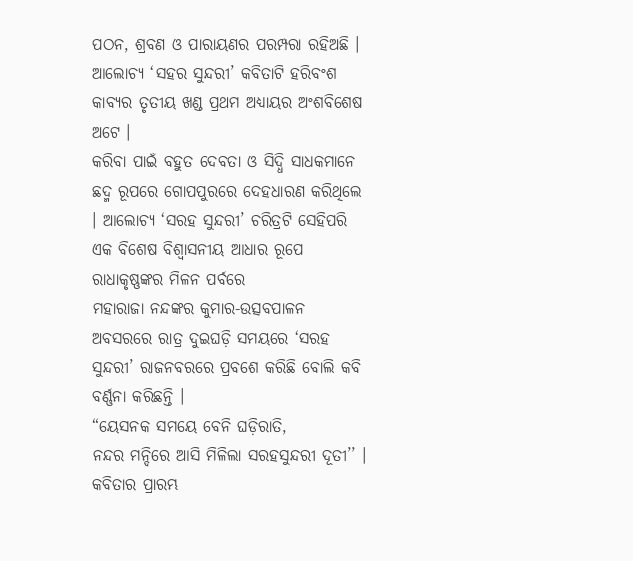ପଠନ, ଶ୍ରବଣ ଓ ପାରାୟଣର ପରମ୍ପରା ରହିଅଛି । ଆଲୋଚ୍ୟ ‘ସହର ସୁନ୍ଦରୀ’ କବିତାଟି ହରିବଂଶ କାବ୍ୟର ତୃତୀୟ ଖଣ୍ଡ ପ୍ରଥମ ଅଧ୍ୟାୟର ଅଂଶବିଶେଷ ଅଟେ ।
କରିବା ପାଇଁ ବହୁତ ଦେବତା ଓ ସିଦ୍ଧି ସାଧକମାନେ ଛଦ୍ମ ରୂପରେ ଗୋପପୁରରେ ଦେହଧାରଣ କରିଥିଲେ । ଆଲୋଚ୍ୟ ‘ସରହ ସୁନ୍ଦରୀ’ ଚରିତ୍ରଟି ସେହିପରି ଏକ ବିଶେଷ ବିଶ୍ଵାସନୀୟ ଆଧାର ରୂପେ ରାଧାକୃଷ୍ଣଙ୍କର ମିଳନ ପର୍ବରେ
ମହାରାଜା ନନ୍ଦଙ୍କର କୁମାର-ଉତ୍ସବପାଳନ ଅବସରରେ ରାତ୍ର ଦୁଇଘଡ଼ି ସମୟରେ ‘ସରହ ସୁନ୍ଦରୀ’ ରାଜନବରରେ ପ୍ରବଶେ କରିଛି ବୋଲି କବି ବର୍ଣ୍ଣନା କରିଛନ୍ତି ।
“ୟେସନକ ସମୟେ ବେନି ଘଡ଼ିରାତି,
ନନ୍ଦର ମନ୍ଦିରେ ଆସି ମିଳିଲା ସରହସୁନ୍ଦରୀ ଦୂତୀ’’ ।
କବିତାର ପ୍ରାରମ୍ଭ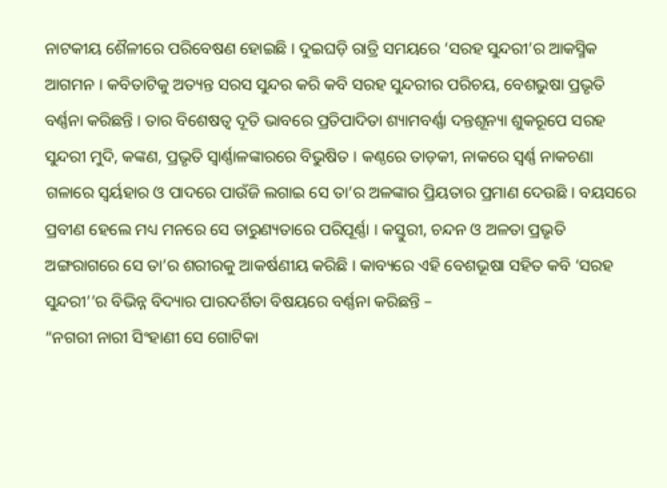ନାଟକୀୟ ଶୈଳୀରେ ପରିବେଷଣ ହୋଇଛି । ଦୁଇଘଡ଼ି ରାତ୍ରି ସମୟରେ ‘ସରହ ସୁନ୍ଦରୀ’ର ଆକସ୍ମିକ ଆଗମନ । କବିତାଟିକୁ ଅତ୍ୟନ୍ତ ସରସ ସୁନ୍ଦର କରି କବି ସରହ ସୁନ୍ଦରୀର ପରିଚୟ, ବେଶଭୁଷା ପ୍ରଭୃତି ବର୍ଣ୍ଣନା କରିଛନ୍ତି । ତାର ବିଶେଷତ୍ଵ ଦୂତି ଭାବରେ ପ୍ରତିପାଦିତା ଶ୍ୟାମବର୍ଣ୍ଣା ଦନ୍ତଶୂନ୍ୟା ଶୁକରୂପେ ସରହ ସୁନ୍ଦରୀ ମୁଦି, କଙ୍କଣ, ପ୍ରଭୃତି ସ୍ଵାର୍ଣ୍ଣାଳଙ୍କାରରେ ବିଭୁଷିତ । କଣ୍ଠରେ ତାଡ଼କୀ, ନାକରେ ସ୍ଵର୍ଣ୍ଣ ନାକଚଣା ଗଳାରେ ସ୍ଵର୍ୟହାର ଓ ପାଦରେ ପାଉଁଜି ଲଗାଇ ସେ ତା’ର ଅଳଙ୍କାର ପ୍ରିୟତାର ପ୍ରମାଣ ଦେଉଛି । ବୟସରେ ପ୍ରବୀଣ ହେଲେ ମଧ୍ୟ ମନରେ ସେ ତାରୁଣ୍ୟତାରେ ପରିପୂର୍ଣ୍ଣା । କସ୍ତୁରୀ, ଚନ୍ଦନ ଓ ଅଳତା ପ୍ରଭୃତି ଅଙ୍ଗରାଗରେ ସେ ତା’ର ଶରୀରକୁ ଆକର୍ଷଣୀୟ କରିଛି । କାବ୍ୟରେ ଏହି ବେଶଭୂଷା ସହିତ କବି ‘ସରହ ସୁନ୍ଦରୀ’’ର ବିଭିନ୍ନ ବିଦ୍ୟାର ପାରଦର୍ଶିତା ବିଷୟରେ ବର୍ଣ୍ଣନା କରିଛନ୍ତି –
“ନଗରୀ ନାରୀ ସିଂହାଣୀ ସେ ଗୋଟିକା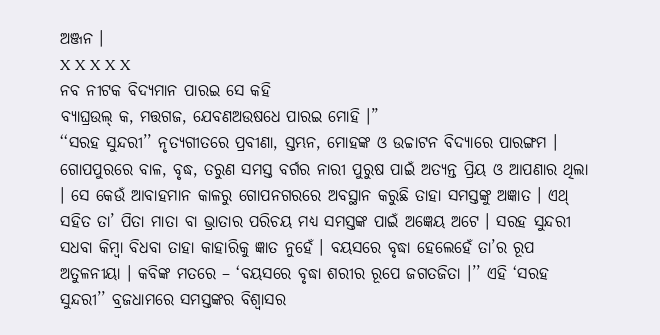ଅଞ୍ଜନ ।
X X X X X
ନବ ନୀଟକ ବିଦ୍ୟମାନ ପାରଇ ସେ କହି
ବ୍ୟାଘ୍ରଉଲ୍ କ, ମତ୍ତଗଜ, ଯେବଣଅଉଷଧେ ପାରଇ ମୋହି ।”
‘‘ସରହ ସୁନ୍ଦରୀ’’ ନୃତ୍ୟଗୀତରେ ପ୍ରବୀଣା, ସ୍ତମ୍ଭନ, ମୋହଙ୍କ ଓ ଉଚ୍ଚାଟନ ବିଦ୍ୟାରେ ପାରଙ୍ଗମ । ଗୋପପୁରରେ ବାଳ, ବୃଦ୍ଧ, ତରୁଣ ସମସ୍ତ ବର୍ଗର ନାରୀ ପୁରୁଷ ପାଇଁ ଅତ୍ୟନ୍ତ ପ୍ରିୟ ଓ ଆପଣାର ଥିଲା । ସେ କେଉଁ ଆବାହମାନ କାଳରୁ ଗୋପନଗରରେ ଅବସ୍ଥାନ କରୁଛି ତାହା ସମସ୍ତଙ୍କୁ ଅଜ୍ଞାତ । ଏଥ୍ ସହିତ ତା’ ପିତା ମାତା ବା ଭ୍ରାତାର ପରିଚୟ ମଧ୍ୟ ସମସ୍ତଙ୍କ ପାଇଁ ଅଜ୍ଞେୟ ଅଟେ । ସରହ ସୁନ୍ଦରୀ ସଧବା କିମ୍ବା ବିଧବା ତାହା କାହାରିକୁ ଜ୍ଞାତ ନୁହେଁ । ବୟସରେ ବୃଦ୍ଧା ହେଲେହେଁ ତା’ର ରୂପ ଅତୁଳନୀୟା । କବିଙ୍କ ମତରେ – ‘ବୟସରେ ବୃଦ୍ଧା ଶରୀର ରୂପେ ଜଗତଜିତା ।’’ ଏହି ‘ସରହ ସୁନ୍ଦରୀ’’ ବ୍ରଜଧାମରେ ସମସ୍ତଙ୍କର ବିଶ୍ଵାସର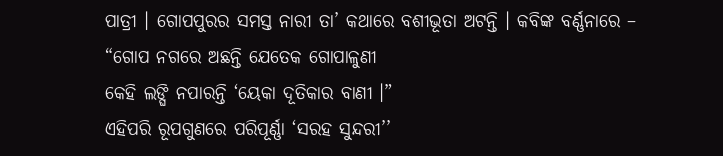ପାତ୍ରୀ । ଗୋପପୁରର ସମସ୍ତ ନାରୀ ତା’ କଥାରେ ବଶୀଭୂତା ଅଟନ୍ତି । କବିଙ୍କ ବର୍ଣ୍ଣନାରେ –
“ଗୋପ ନଗରେ ଅଛନ୍ତି ଯେତେକ ଗୋପାଳୁଣୀ
କେହି ଲଙ୍ଘି ନପାରନ୍ତି ‘ୟେକା ଦୂତିକାର ବାଣୀ ।”
ଏହିପରି ରୂପଗୁଣରେ ପରିପୂର୍ଣ୍ଣା ‘ସରହ ସୁନ୍ଦରୀ’’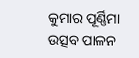କୁମାର ପୂର୍ଣ୍ଣିମା ଉତ୍ସବ ପାଳନ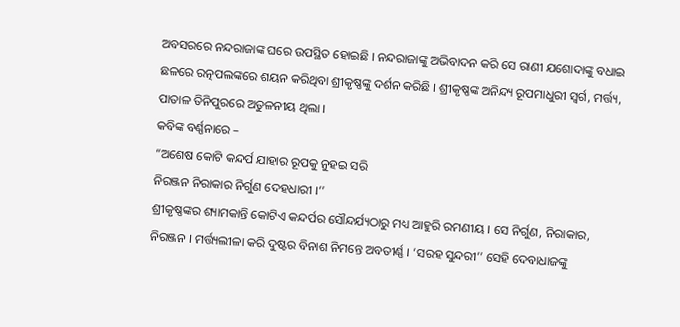ଅବସରରେ ନନ୍ଦରାଜାଙ୍କ ଘରେ ଉପସ୍ଥିତ ହୋଇଛି । ନନ୍ଦରାଜାଙ୍କୁ ଅଭିବାଦନ କରି ସେ ରାଣୀ ଯଶୋଦାଙ୍କୁ ବଧାଇ ଛଳରେ ରତ୍ନପଲଙ୍କରେ ଶୟନ କରିଥିବା ଶ୍ରୀକୃଷ୍ଣଙ୍କୁ ଦର୍ଶନ କରିଛି । ଶ୍ରୀକୃଷ୍ଣଙ୍କ ଅନିନ୍ଦ୍ୟ ରୂପମାଧୁରୀ ସ୍ଵର୍ଗ, ମର୍ତ୍ତ୍ୟ, ପାତାଳ ତିନିପୁରରେ ଅତୁଳନୀୟ ଥିଲା ।
କବିଙ୍କ ବର୍ଣ୍ଣନାରେ –
“ଅଶେଷ କୋଟି କନ୍ଦର୍ପ ଯାହାର ରୂପକୁ ନୁହଇ ସରି
ନିରଞ୍ଜନ ନିରାକାର ନିର୍ଗୁଣ ଦେହଧାରୀ ।’’
ଶ୍ରୀକୃଷ୍ଣଙ୍କର ଶ୍ୟାମକାନ୍ତି କୋଟିଏ କନ୍ଦର୍ପର ସୌନ୍ଦର୍ଯ୍ୟଠାରୁ ମଧ୍ୟ ଆହୁରି ରମଣୀୟ । ସେ ନିର୍ଗୁଣ, ନିରାକାର, ନିରଞ୍ଜନ । ମର୍ତ୍ତ୍ୟଲୀଳା କରି ଦୁଷ୍ଟର ବିନାଶ ନିମନ୍ତେ ଅବତୀର୍ଣ୍ଣ । ‘ସରହ ସୁନ୍ଦରୀ’’ ସେହି ଦେବାଧାଜଙ୍କୁ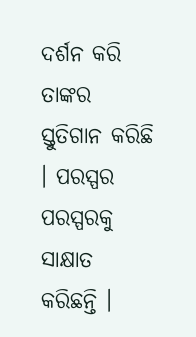ଦର୍ଶନ କରି ତାଙ୍କର ସ୍ତୁତିଗାନ କରିଛି । ପରସ୍ପର ପରସ୍ପରକୁ ସାକ୍ଷାତ କରିଛନ୍ତି ।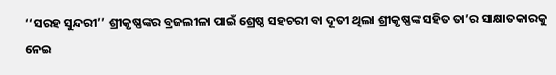‘‘ସରହ ସୁନ୍ଦରୀ’’ ଶ୍ରୀକୃଷ୍ଣଙ୍କର ବ୍ରଜଲୀଳା ପାଇଁ ଶ୍ରେଷ୍ଠ ସହଚରୀ ବା ଦୂତୀ ଥିଲା ଶ୍ରୀକୃଷ୍ଣଙ୍କ ସହିତ ତା’ର ସାକ୍ଷାତକାରକୁ ନେଇ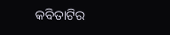କବିତାଟିର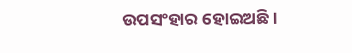ଉପସଂହାର ହୋଇଅଛି ।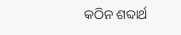କଠିନ ଶବ୍ଦାର୍ଥ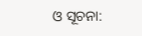ଓ ସୂଚନା: